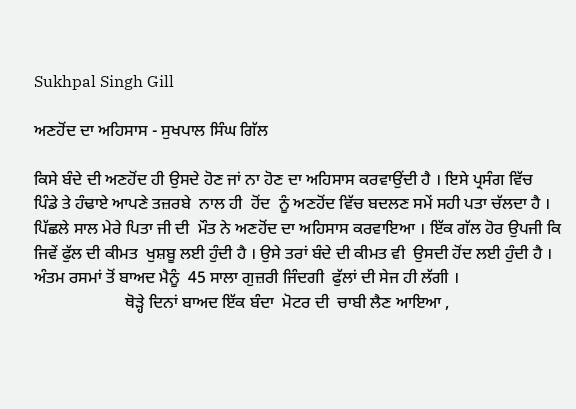Sukhpal Singh Gill

ਅਣਹੋਂਦ ਦਾ ਅਹਿਸਾਸ - ਸੁਖਪਾਲ ਸਿੰਘ ਗਿੱਲ

ਕਿਸੇ ਬੰਦੇ ਦੀ ਅਣਹੋਂਦ ਹੀ ਉਸਦੇ ਹੋਣ ਜਾਂ ਨਾ ਹੋਣ ਦਾ ਅਹਿਸਾਸ ਕਰਵਾਉਂਦੀ ਹੈ । ਇਸੇ ਪ੍ਰਸੰਗ ਵਿੱਚ  ਪਿੰਡੇ ਤੇ ਹੰਢਾਏ ਆਪਣੇ ਤਜ਼ਰਬੇ  ਨਾਲ ਹੀ  ਹੋਂਦ  ਨੂੰ ਅਣਹੋਂਦ ਵਿੱਚ ਬਦਲਣ ਸਮੇਂ ਸਹੀ ਪਤਾ ਚੱਲਦਾ ਹੈ । ਪਿੱਛਲੇ ਸਾਲ ਮੇਰੇ ਪਿਤਾ ਜੀ ਦੀ  ਮੌਤ ਨੇ ਅਣਹੋਂਦ ਦਾ ਅਹਿਸਾਸ ਕਰਵਾਇਆ । ਇੱਕ ਗੱਲ ਹੋਰ ਉਪਜੀ ਕਿ ਜਿਵੇਂ ਫੁੱਲ ਦੀ ਕੀਮਤ  ਖੁਸ਼ਬੂ ਲਈ ਹੁੰਦੀ ਹੈ । ਉਸੇ ਤਰਾਂ ਬੰਦੇ ਦੀ ਕੀਮਤ ਵੀ  ਉਸਦੀ ਹੋਂਦ ਲਈ ਹੁੰਦੀ ਹੈ ।  ਅੰਤਮ ਰਸਮਾਂ ਤੋਂ ਬਾਅਦ ਮੈਨੂੰ  45 ਸਾਲਾ ਗੁਜ਼ਰੀ ਜਿੰਦਗੀ  ਫੁੱਲਾਂ ਦੀ ਸੇਜ ਹੀ ਲੱਗੀ ।
                      ਥੋੜ੍ਹੇ ਦਿਨਾਂ ਬਾਅਦ ਇੱਕ ਬੰਦਾ  ਮੋਟਰ ਦੀ  ਚਾਬੀ ਲੈਣ ਆਇਆ ,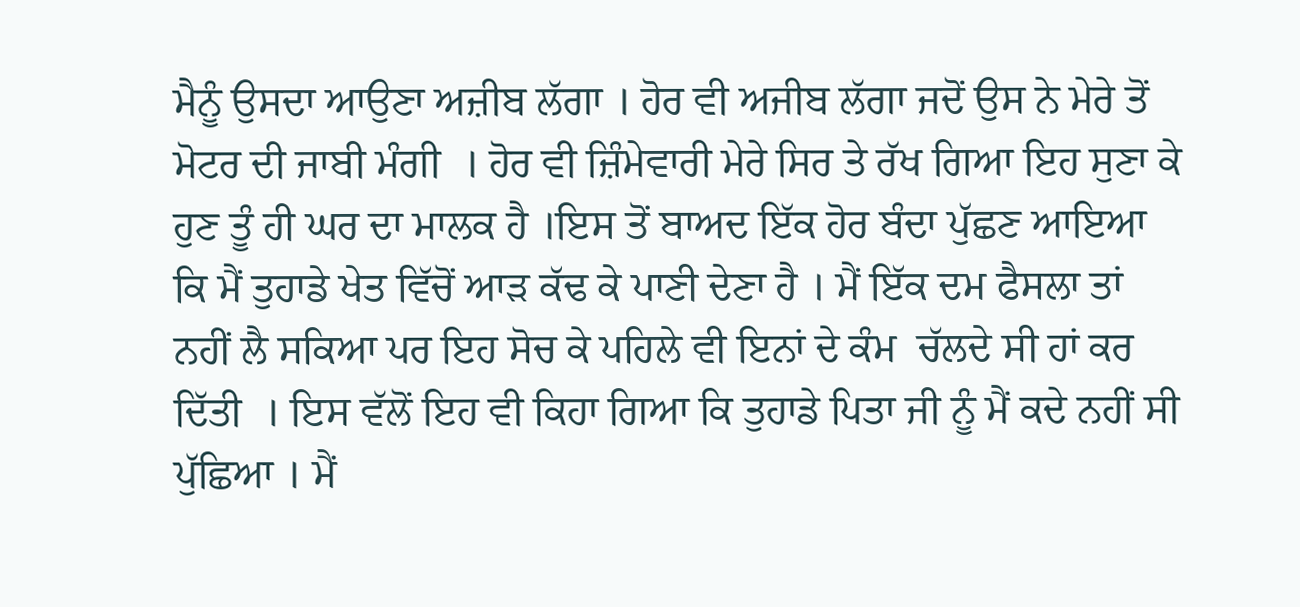ਮੈਨੂੰ ਉਸਦਾ ਆਉਣਾ ਅਜ਼ੀਬ ਲੱਗਾ । ਹੋਰ ਵੀ ਅਜੀਬ ਲੱਗਾ ਜਦੋਂ ਉਸ ਨੇ ਮੇਰੇ ਤੋਂ  ਮੋਟਰ ਦੀ ਜਾਬੀ ਮੰਗੀ  । ਹੋਰ ਵੀ ਜ਼ਿੰਮੇਵਾਰੀ ਮੇਰੇ ਸਿਰ ਤੇ ਰੱਖ ਗਿਆ ਇਹ ਸੁਣਾ ਕੇ ਹੁਣ ਤੂੰ ਹੀ ਘਰ ਦਾ ਮਾਲਕ ਹੈ ।ਇਸ ਤੋਂ ਬਾਅਦ ਇੱਕ ਹੋਰ ਬੰਦਾ ਪੁੱਛਣ ਆਇਆ ਕਿ ਮੈਂ ਤੁਹਾਡੇ ਖੇਤ ਵਿੱਚੋਂ ਆੜ ਕੱਢ ਕੇ ਪਾਣੀ ਦੇਣਾ ਹੈ । ਮੈਂ ਇੱਕ ਦਮ ਫੈਸਲਾ ਤਾਂ ਨਹੀਂ ਲੈ ਸਕਿਆ ਪਰ ਇਹ ਸੋਚ ਕੇ ਪਹਿਲੇ ਵੀ ਇਨਾਂ ਦੇ ਕੰਮ  ਚੱਲਦੇ ਸੀ ਹਾਂ ਕਰ ਦਿੱਤੀ  । ਇਸ ਵੱਲੋਂ ਇਹ ਵੀ ਕਿਹਾ ਗਿਆ ਕਿ ਤੁਹਾਡੇ ਪਿਤਾ ਜੀ ਨੂੰ ਮੈਂ ਕਦੇ ਨਹੀਂ ਸੀ ਪੁੱਛਿਆ । ਮੈਂ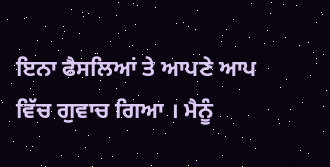ਇਨਾ ਫੈਸਲਿਆਂ ਤੇ ਆਪਣੇ ਆਪ ਵਿੱਚ ਗੁਵਾਚ ਗਿਆ । ਮੈਨੂੰ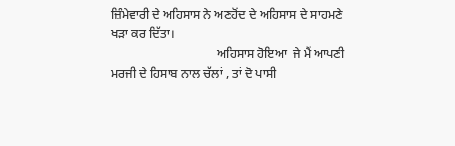ਜ਼ਿੰਮੇਵਾਰੀ ਦੇ ਅਹਿਸਾਸ ਨੇ ਅਣਹੋਂਦ ਦੇ ਅਹਿਸਾਸ ਦੇ ਸਾਹਮਣੇ ਖੜਾ ਕਰ ਦਿੱਤਾ।
                                  ਅਹਿਸਾਸ ਹੋਇਆ  ਜੇ ਮੈਂ ਆਪਣੀ ਮਰਜੀ ਦੇ ਹਿਸਾਬ ਨਾਲ ਚੱਲਾਂ , ਤਾਂ ਦੋ ਪਾਸੀ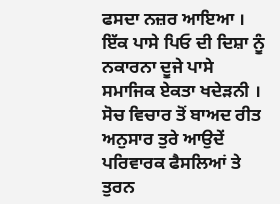ਫਸਦਾ ਨਜ਼ਰ ਆਇਆ । ਇੱਕ ਪਾਸੇ ਪਿਓ ਦੀ ਦਿਸ਼ਾ ਨੂੰ ਨਕਾਰਨਾ ਦੂਜੇ ਪਾਸੇ ਸਮਾਜਿਕ ਏਕਤਾ ਖਦੇੜਨੀ । ਸੋਚ ਵਿਚਾਰ ਤੋਂ ਬਾਅਦ ਰੀਤ ਅਨੁਸਾਰ ਤੁਰੇ ਆਉਦੇਂ ਪਰਿਵਾਰਕ ਫੈਸਲਿਆਂ ਤੇ ਤੁਰਨ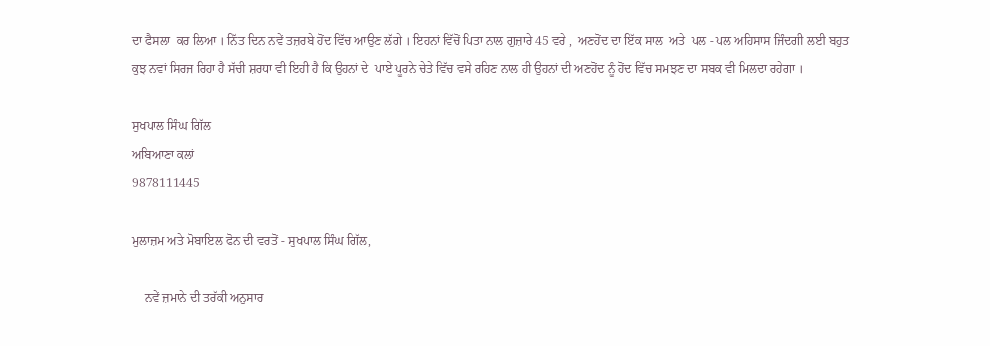ਦਾ ਫੈਸਲਾ  ਕਰ ਲਿਆ । ਨਿੱਤ ਦਿਨ ਨਵੇਂ ਤਜ਼ਰਬੇ ਹੋਂਦ ਵਿੱਚ ਆਉਣ ਲੱਗੇ । ਇਹਨਾਂ ਵਿੱਚੋਂ ਪਿਤਾ ਨਾਲ ਗੁਜ਼ਾਰੇ 45 ਵਰੇ ,  ਅਣਹੋਂਦ ਦਾ ਇੱਕ ਸਾਲ  ਅਤੇ  ਪਲ - ਪਲ ਅਹਿਸਾਸ ਜਿੰਦਗੀ ਲਈ ਬਹੁਤ ਕੁਝ ਨਵਾਂ ਸਿਰਜ ਰਿਹਾ ਹੈ ਸੱਚੀ ਸ਼ਰਧਾ ਵੀ ਇਹੀ ਹੈ ਕਿ ਉਹਨਾਂ ਦੇ  ਪਾਏ ਪੂਰਨੇ ਚੇਤੇ ਵਿੱਚ ਵਸੇ ਰਹਿਣ ਨਾਲ ਹੀ ਉਹਨਾਂ ਦੀ ਅਣਹੋਂਦ ਨੂੰ ਹੋਂਦ ਵਿੱਚ ਸਮਝਣ ਦਾ ਸਬਕ ਵੀ ਮਿਲਦਾ ਰਹੇਗਾ ।

ਸੁਖਪਾਲ ਸਿੰਘ ਗਿੱਲ
ਅਬਿਆਣਾ ਕਲਾਂ
9878111445

ਮੁਲਾਜ਼ਮ ਅਤੇ ਮੋਬਾਇਲ ਫੋਨ ਦੀ ਵਰਤੋਂ - ਸੁਖਪਾਲ ਸਿੰਘ ਗਿੱਲ,

    ਨਵੇਂ ਜ਼ਮਾਨੇ ਦੀ ਤਰੱਕੀ ਅਨੁਸਾਰ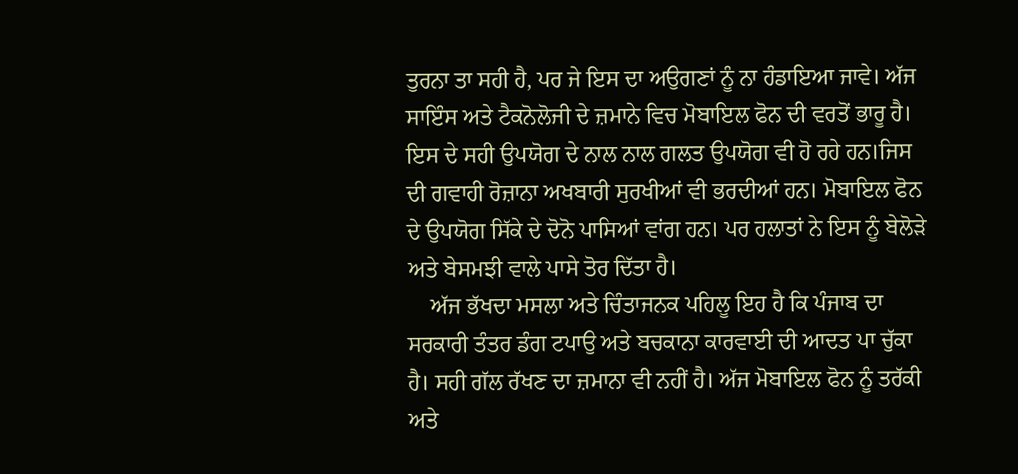ਤੁਰਨਾ ਤਾ ਸਹੀ ਹੈ, ਪਰ ਜੇ ਇਸ ਦਾ ਅਉਗਣਾਂ ਨੂੰ ਨਾ ਹੰਡਾਇਆ ਜਾਵੇ। ਅੱਜ ਸਾਇੰਸ ਅਤੇ ਟੈਕਨੋਲੋਜੀ ਦੇ ਜ਼ਮਾਨੇ ਵਿਚ ਮੋਬਾਇਲ ਫੋਨ ਦੀ ਵਰਤੋਂ ਭਾਰੂ ਹੈ। ਇਸ ਦੇ ਸਹੀ ਉਪਯੋਗ ਦੇ ਨਾਲ ਨਾਲ ਗਲਤ ਉਪਯੋਗ ਵੀ ਹੋ ਰਹੇ ਹਨ।ਜਿਸ ਦੀ ਗਵਾਹੀ ਰੋਜ਼ਾਨਾ ਅਖਬਾਰੀ ਸੁਰਖੀਆਂ ਵੀ ਭਰਦੀਆਂ ਹਨ। ਮੋਬਾਇਲ ਫੋਨ ਦੇ ਉਪਯੋਗ ਸਿੱਕੇ ਦੇ ਦੋਨੋ ਪਾਸਿਆਂ ਵਾਂਗ ਹਨ। ਪਰ ਹਲਾਤਾਂ ਨੇ ਇਸ ਨੂੰ ਬੇਲੋੜੇ ਅਤੇ ਬੇਸਮਝੀ ਵਾਲੇ ਪਾਸੇ ਤੋਰ ਦਿੱਤਾ ਹੈ।
    ਅੱਜ ਭੱਖਦਾ ਮਸਲਾ ਅਤੇ ਚਿੰਤਾਜਨਕ ਪਹਿਲੂ ਇਹ ਹੈ ਕਿ ਪੰਜਾਬ ਦਾ ਸਰਕਾਰੀ ਤੰਤਰ ਡੰਗ ਟਪਾਉ ਅਤੇ ਬਚਕਾਨਾ ਕਾਰਵਾਈ ਦੀ ਆਦਤ ਪਾ ਚੁੱਕਾ ਹੈ। ਸਹੀ ਗੱਲ ਰੱਖਣ ਦਾ ਜ਼ਮਾਨਾ ਵੀ ਨਹੀਂ ਹੈ। ਅੱਜ ਮੋਬਾਇਲ ਫੋਨ ਨੂੰ ਤਰੱਕੀ ਅਤੇ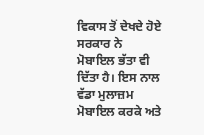ਵਿਕਾਸ ਤੋਂ ਦੇਖਦੇ ਹੋਏ ਸਰਕਾਰ ਨੇ ਮੋਬਾਇਲ ਭੱਤਾ ਵੀ ਦਿੱਤਾ ਹੈ। ਇਸ ਨਾਲ ਵੱਡਾ ਮੁਲਾਜ਼ਮ ਮੋਬਾਇਲ ਕਰਕੇ ਅਤੇ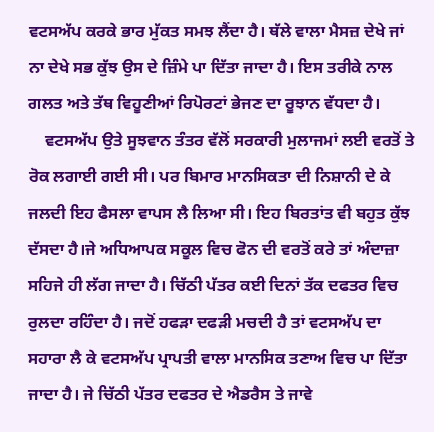ਵਟਸਅੱਪ ਕਰਕੇ ਭਾਰ ਮੁੱਕਤ ਸਮਝ ਲੈਂਦਾ ਹੈ। ਥੱਲੇ ਵਾਲਾ ਮੈਸਜ਼ ਦੇਖੇ ਜਾਂ ਨਾ ਦੇਖੇ ਸਭ ਕੁੱਝ ਉਸ ਦੇ ਜ਼ਿੰਮੇ ਪਾ ਦਿੱਤਾ ਜਾਦਾ ਹੈ। ਇਸ ਤਰੀਕੇ ਨਾਲ ਗਲਤ ਅਤੇ ਤੱਥ ਵਿਹੂਣੀਆਂ ਰਿਪੋਰਟਾਂ ਭੇਜਣ ਦਾ ਰੂਝਾਨ ਵੱਧਦਾ ਹੈ।
    ਵਟਸਅੱਪ ਉਤੇ ਸੂਝਵਾਨ ਤੰਤਰ ਵੱਲੋਂ ਸਰਕਾਰੀ ਮੁਲਾਜਮਾਂ ਲਈ ਵਰਤੋਂ ਤੇ ਰੋਕ ਲਗਾਈ ਗਈ ਸੀ। ਪਰ ਬਿਮਾਰ ਮਾਨਸਿਕਤਾ ਦੀ ਨਿਸ਼ਾਨੀ ਦੇ ਕੇ ਜਲਦੀ ਇਹ ਫੈਸਲਾ ਵਾਪਸ ਲੈ ਲਿਆ ਸੀ। ਇਹ ਬਿਰਤਾਂਤ ਵੀ ਬਹੁਤ ਕੁੱਝ ਦੱਸਦਾ ਹੈ।ਜੇ ਅਧਿਆਪਕ ਸਕੂਲ ਵਿਚ ਫੋਨ ਦੀ ਵਰਤੋਂ ਕਰੇ ਤਾਂ ਅੰਦਾਜ਼ਾ ਸਹਿਜੇ ਹੀ ਲੱਗ ਜਾਦਾ ਹੈ। ਚਿੱਠੀ ਪੱਤਰ ਕਈ ਦਿਨਾਂ ਤੱਕ ਦਫਤਰ ਵਿਚ ਰੁਲਦਾ ਰਹਿੰਦਾ ਹੈ। ਜਦੋਂ ਹਫੜਾ ਦਫੜੀ ਮਚਦੀ ਹੈ ਤਾਂ ਵਟਸਅੱਪ ਦਾ ਸਹਾਰਾ ਲੈ ਕੇ ਵਟਸਅੱਪ ਪ੍ਰਾਪਤੀ ਵਾਲਾ ਮਾਨਸਿਕ ਤਣਾਅ ਵਿਚ ਪਾ ਦਿੱਤਾ ਜਾਦਾ ਹੈ। ਜੇ ਚਿੱਠੀ ਪੱਤਰ ਦਫਤਰ ਦੇ ਐਡਰੈਸ ਤੇ ਜਾਵੇ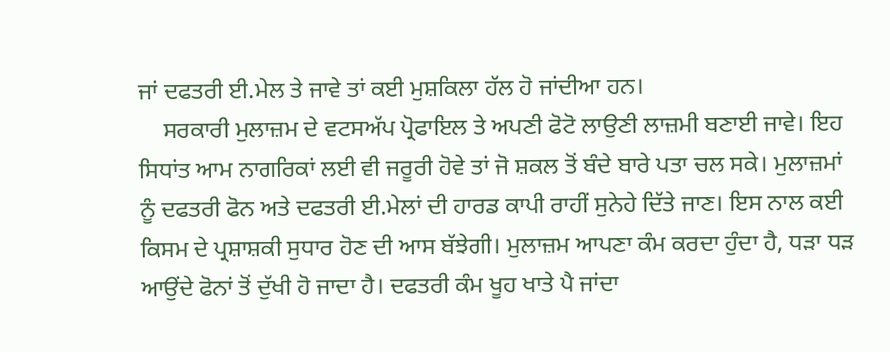ਜਾਂ ਦਫਤਰੀ ਈ.ਮੇਲ ਤੇ ਜਾਵੇ ਤਾਂ ਕਈ ਮੁਸ਼ਕਿਲਾ ਹੱਲ ਹੋ ਜਾਂਦੀਆ ਹਨ।
    ਸਰਕਾਰੀ ਮੁਲਾਜ਼ਮ ਦੇ ਵਟਸਅੱਪ ਪ੍ਰੋਫਾਇਲ ਤੇ ਅਪਣੀ ਫੋਟੋ ਲਾਉਣੀ ਲਾਜ਼ਮੀ ਬਣਾਈ ਜਾਵੇ। ਇਹ ਸਿਧਾਂਤ ਆਮ ਨਾਗਰਿਕਾਂ ਲਈ ਵੀ ਜਰੂਰੀ ਹੋਵੇ ਤਾਂ ਜੋ ਸ਼ਕਲ ਤੋਂ ਬੰਦੇ ਬਾਰੇ ਪਤਾ ਚਲ ਸਕੇ। ਮੁਲਾਜ਼ਮਾਂ ਨੂੰ ਦਫਤਰੀ ਫੋਨ ਅਤੇ ਦਫਤਰੀ ਈ.ਮੇਲਾਂ ਦੀ ਹਾਰਡ ਕਾਪੀ ਰਾਹੀਂ ਸੁਨੇਹੇ ਦਿੱਤੇ ਜਾਣ। ਇਸ ਨਾਲ ਕਈ ਕਿਸਮ ਦੇ ਪ੍ਰਸ਼ਾਸ਼ਕੀ ਸੁਧਾਰ ਹੋਣ ਦੀ ਆਸ ਬੱਝੇਗੀ। ਮੁਲਾਜ਼ਮ ਆਪਣਾ ਕੰਮ ਕਰਦਾ ਹੁੰਦਾ ਹੈ, ਧੜਾ ਧੜ ਆਉਂਦੇ ਫੋਨਾਂ ਤੋਂ ਦੁੱਖੀ ਹੋ ਜਾਦਾ ਹੈ। ਦਫਤਰੀ ਕੰਮ ਖੂਹ ਖਾਤੇ ਪੈ ਜਾਂਦਾ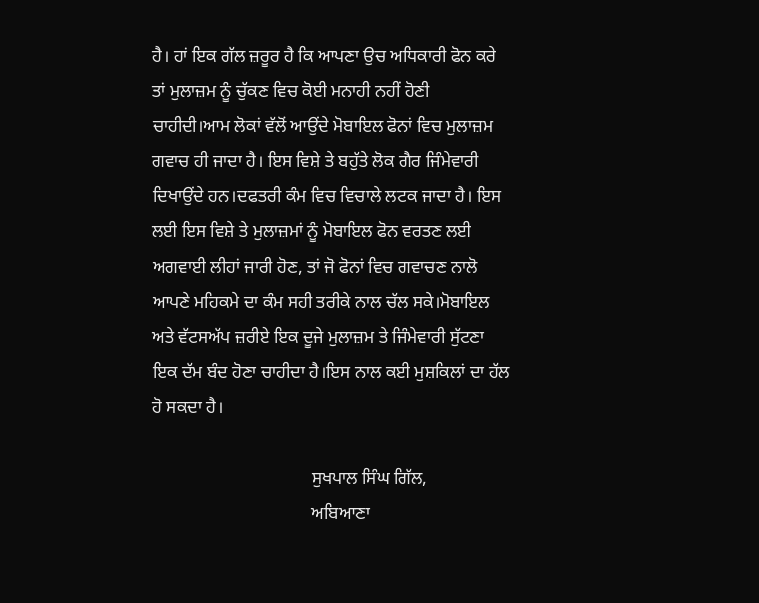ਹੈ। ਹਾਂ ਇਕ ਗੱਲ ਜ਼ਰੂਰ ਹੈ ਕਿ ਆਪਣਾ ਉਚ ਅਧਿਕਾਰੀ ਫੋਨ ਕਰੇ ਤਾਂ ਮੁਲਾਜ਼ਮ ਨੂੰ ਚੁੱਕਣ ਵਿਚ ਕੋਈ ਮਨਾਹੀ ਨਹੀਂ ਹੋਣੀ ਚਾਹੀਦੀ।ਆਮ ਲੋਕਾਂ ਵੱਲੋਂ ਆਉਂਦੇ ਮੋਬਾਇਲ ਫੋਨਾਂ ਵਿਚ ਮੁਲਾਜ਼ਮ ਗਵਾਚ ਹੀ ਜਾਦਾ ਹੈ। ਇਸ ਵਿਸ਼ੇ ਤੇ ਬਹੁੱਤੇ ਲੋਕ ਗੈਰ ਜਿੰਮੇਵਾਰੀ ਦਿਖਾਉਂਦੇ ਹਨ।ਦਫਤਰੀ ਕੰਮ ਵਿਚ ਵਿਚਾਲੇ ਲਟਕ ਜਾਦਾ ਹੈ। ਇਸ ਲਈ ਇਸ ਵਿਸ਼ੇ ਤੇ ਮੁਲਾਜ਼ਮਾਂ ਨੂੰ ਮੋਬਾਇਲ ਫੋਨ ਵਰਤਣ ਲਈ ਅਗਵਾਈ ਲੀਹਾਂ ਜਾਰੀ ਹੋਣ, ਤਾਂ ਜੋ ਫੋਨਾਂ ਵਿਚ ਗਵਾਚਣ ਨਾਲੋ ਆਪਣੇ ਮਹਿਕਮੇ ਦਾ ਕੰਮ ਸਹੀ ਤਰੀਕੇ ਨਾਲ ਚੱਲ ਸਕੇ।ਮੋਬਾਇਲ ਅਤੇ ਵੱਟਸਅੱਪ ਜ਼ਰੀਏ ਇਕ ਦੂਜੇ ਮੁਲਾਜ਼ਮ ਤੇ ਜਿੰਮੇਵਾਰੀ ਸੁੱਟਣਾ ਇਕ ਦੱਮ ਬੰਦ ਹੋਣਾ ਚਾਹੀਦਾ ਹੈ।ਇਸ ਨਾਲ ਕਈ ਮੁਸ਼ਕਿਲਾਂ ਦਾ ਹੱਲ ਹੋ ਸਕਦਾ ਹੈ।

                                    ਸੁਖਪਾਲ ਸਿੰਘ ਗਿੱਲ,
                                    ਅਬਿਆਣਾ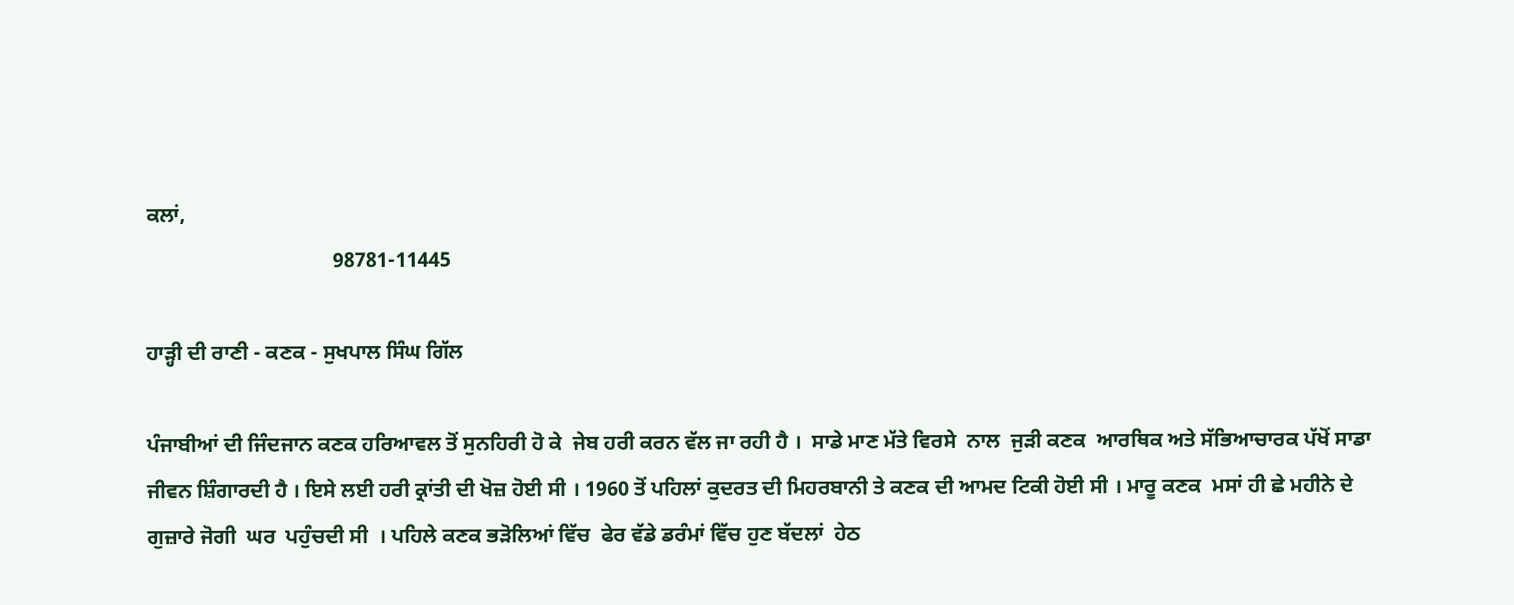ਕਲਾਂ,
                                    98781-11445

ਹਾੜ੍ਹੀ ਦੀ ਰਾਣੀ - ਕਣਕ - ਸੁਖਪਾਲ ਸਿੰਘ ਗਿੱਲ

ਪੰਜਾਬੀਆਂ ਦੀ ਜਿੰਦਜਾਨ ਕਣਕ ਹਰਿਆਵਲ ਤੋਂ ਸੁਨਹਿਰੀ ਹੋ ਕੇ  ਜੇਬ ਹਰੀ ਕਰਨ ਵੱਲ ਜਾ ਰਹੀ ਹੈ ।  ਸਾਡੇ ਮਾਣ ਮੱਤੇ ਵਿਰਸੇ  ਨਾਲ  ਜੁੜੀ ਕਣਕ  ਆਰਥਿਕ ਅਤੇ ਸੱਭਿਆਚਾਰਕ ਪੱਖੋਂ ਸਾਡਾ ਜੀਵਨ ਸ਼ਿੰਗਾਰਦੀ ਹੈ । ਇਸੇ ਲਈ ਹਰੀ ਕ੍ਰਾਂਤੀ ਦੀ ਖੋਜ਼ ਹੋਈ ਸੀ । 1960 ਤੋਂ ਪਹਿਲਾਂ ਕੁਦਰਤ ਦੀ ਮਿਹਰਬਾਨੀ ਤੇ ਕਣਕ ਦੀ ਆਮਦ ਟਿਕੀ ਹੋਈ ਸੀ । ਮਾਰੂ ਕਣਕ  ਮਸਾਂ ਹੀ ਛੇ ਮਹੀਨੇ ਦੇ  ਗੁਜ਼ਾਰੇ ਜੋਗੀ  ਘਰ  ਪਹੁੰਚਦੀ ਸੀ  । ਪਹਿਲੇ ਕਣਕ ਭੜੋਲਿਆਂ ਵਿੱਚ  ਫੇਰ ਵੱਡੇ ਡਰੰਮਾਂ ਵਿੱਚ ਹੁਣ ਬੱਦਲਾਂ  ਹੇਠ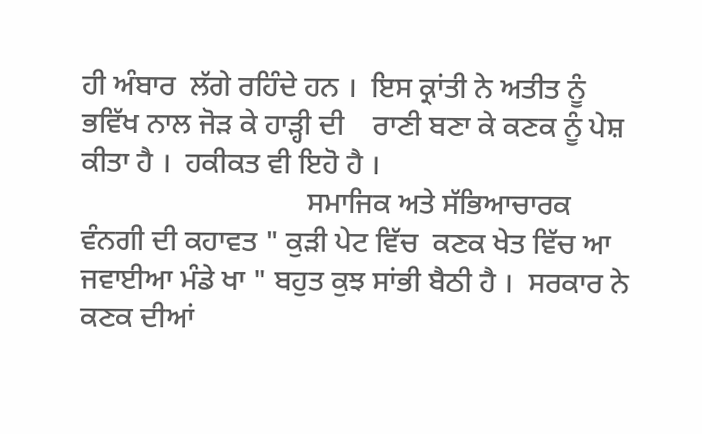ਹੀ ਅੰਬਾਰ  ਲੱਗੇ ਰਹਿੰਦੇ ਹਨ ।  ਇਸ ਕ੍ਰਾਂਤੀ ਨੇ ਅਤੀਤ ਨੂੰ  ਭਵਿੱਖ ਨਾਲ ਜੋੜ ਕੇ ਹਾੜ੍ਹੀ ਦੀ    ਰਾਣੀ ਬਣਾ ਕੇ ਕਣਕ ਨੂੰ ਪੇਸ਼ ਕੀਤਾ ਹੈ ।  ਹਕੀਕਤ ਵੀ ਇਹੋ ਹੈ ।
                               ਸਮਾਜਿਕ ਅਤੇ ਸੱਭਿਆਚਾਰਕ ਵੰਨਗੀ ਦੀ ਕਹਾਵਤ " ਕੁੜੀ ਪੇਟ ਵਿੱਚ  ਕਣਕ ਖੇਤ ਵਿੱਚ ਆ ਜਵਾਈਆ ਮੰਡੇ ਖਾ " ਬਹੁਤ ਕੁਝ ਸਾਂਭੀ ਬੈਠੀ ਹੈ ।  ਸਰਕਾਰ ਨੇ ਕਣਕ ਦੀਆਂ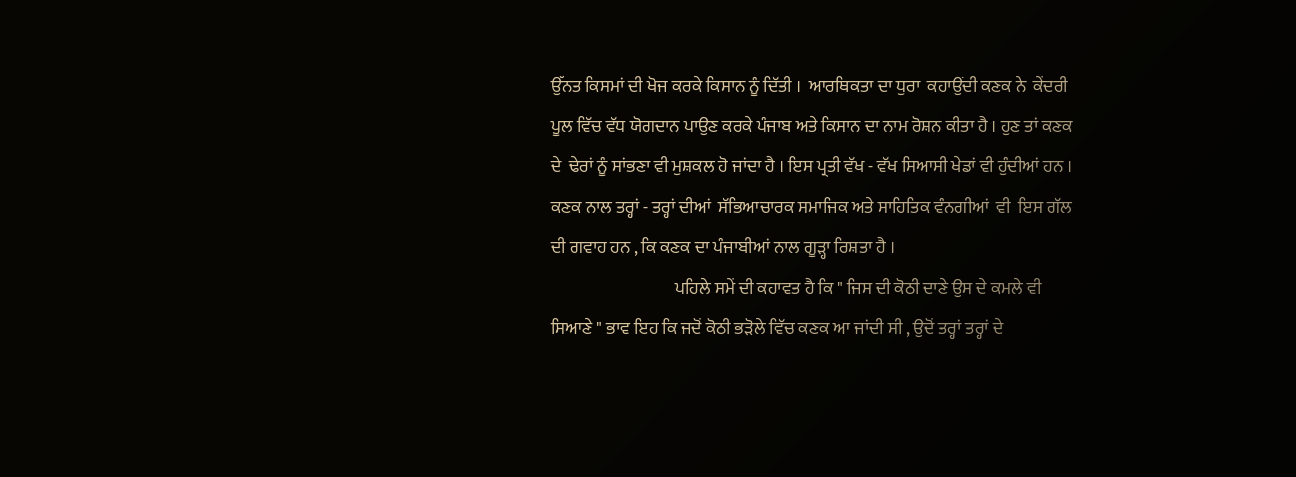ਉੱਨਤ ਕਿਸਮਾਂ ਦੀ ਖੋਜ ਕਰਕੇ ਕਿਸਾਨ ਨੂੰ ਦਿੱਤੀ ।  ਆਰਥਿਕਤਾ ਦਾ ਧੁਰਾ  ਕਹਾਉਂਦੀ ਕਣਕ ਨੇ  ਕੇਂਦਰੀ ਪੂਲ ਵਿੱਚ ਵੱਧ ਯੋਗਦਾਨ ਪਾਉਣ ਕਰਕੇ ਪੰਜਾਬ ਅਤੇ ਕਿਸਾਨ ਦਾ ਨਾਮ ਰੋਸ਼ਨ ਕੀਤਾ ਹੈ । ਹੁਣ ਤਾਂ ਕਣਕ ਦੇ  ਢੇਰਾਂ ਨੂੰ ਸਾਂਭਣਾ ਵੀ ਮੁਸ਼ਕਲ ਹੋ ਜਾਂਦਾ ਹੈ । ਇਸ ਪ੍ਰਤੀ ਵੱਖ - ਵੱਖ ਸਿਆਸੀ ਖੇਡਾਂ ਵੀ ਹੁੰਦੀਆਂ ਹਨ । ਕਣਕ ਨਾਲ ਤਰ੍ਹਾਂ - ਤਰ੍ਹਾਂ ਦੀਆਂ  ਸੱਭਿਆਚਾਰਕ ਸਮਾਜਿਕ ਅਤੇ ਸਾਹਿਤਿਕ ਵੰਨਗੀਆਂ  ਵੀ  ਇਸ ਗੱਲ ਦੀ ਗਵਾਹ ਹਨ , ਕਿ ਕਣਕ ਦਾ ਪੰਜਾਬੀਆਂ ਨਾਲ ਗੂੜ੍ਹਾ ਰਿਸ਼ਤਾ ਹੈ ।
                                    ਪਹਿਲੇ ਸਮੇਂ ਦੀ ਕਹਾਵਤ ਹੈ ਕਿ " ਜਿਸ ਦੀ ਕੋਠੀ ਦਾਣੇ ਉਸ ਦੇ ਕਮਲੇ ਵੀ ਸਿਆਣੇ " ਭਾਵ ਇਹ ਕਿ ਜਦੋਂ ਕੋਠੀ ਭੜੋਲੇ ਵਿੱਚ ਕਣਕ ਆ ਜਾਂਦੀ ਸੀ , ਉਦੋਂ ਤਰ੍ਹਾਂ ਤਰ੍ਹਾਂ ਦੇ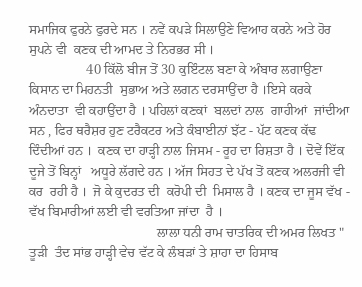ਸਮਾਜਿਕ ਫੁਰਨੇ ਫੁਰਦੇ ਸਨ । ਨਵੇਂ ਕਪੜੇ ਸਿਲਾਉਣੇ ਵਿਆਹ ਕਰਨੇ ਅਤੇ ਹੋਰ ਸੁਪਨੇ ਵੀ  ਕਣਕ ਦੀ ਆਮਦ ਤੇ ਨਿਰਭਰ ਸੀ ।
                 40 ਕਿੱਲੋ ਬੀਜ ਤੋਂ 30 ਕੁਇੰਟਲ ਬਣਾ ਕੇ ਅੰਬਾਰ ਲਗਾਉਣਾ  ਕਿਸਾਨ ਦਾ ਮਿਹਨਤੀ  ਸੁਭਾਅ ਅਤੇ ਲਗਨ ਦਰਸਾਉਂਦਾ ਹੈ ।ਇਸੇ ਕਰਕੇ ਅੰਨਦਾਤਾ  ਵੀ ਕਹਾਉਂਦਾ ਹੈ । ਪਹਿਲਾਂ ਕਣਕਾਂ  ਬਲਦਾਂ ਨਾਲ  ਗਾਹੀਆਂ  ਜਾਂਦੀਆ ਸਨ , ਫਿਰ ਥਰੈਸ਼ਰ ਹੁਣ ਟਰੈਕਟਰ ਅਤੇ ਕੰਬਾਈਨਾਂ ਝੱਟ - ਪੱਟ ਕਣਕ ਕੱਢ ਦਿੰਦੀਆਂ ਹਨ ।  ਕਣਕ ਦਾ ਹਾੜ੍ਹੀ ਨਾਲ ਜਿਸਮ - ਰੂਹ ਦਾ ਰਿਸ਼ਤਾ ਹੈ । ਦੋਵੇਂ ਇੱਕ ਦੂਜੇ ਤੋਂ ਬਿਨ੍ਹਾਂ   ਅਧੂਰੇ ਲੱਗਦੇ ਹਨ । ਅੱਜ ਸਿਹਤ ਦੇ ਪੱਖ ਤੋਂ ਕਣਕ ਅਲਰਜੀ ਵੀ ਕਰ  ਰਹੀ ਹੈ ।  ਜੋ ਕੇ ਕੁਦਰਤ ਦੀ  ਕਰੋਪੀ ਦੀ  ਮਿਸਾਲ ਹੈ । ਕਣਕ ਦਾ ਜੂਸ ਵੱਖ - ਵੱਖ ਬਿਮਾਰੀਆਂ ਲਈ ਵੀ ਵਰਤਿਆ ਜਾਂਦਾ  ਹੈ ।
                                      ਲਾਲਾ ਧਨੀ ਰਾਮ ਚਾਤਰਿਕ ਦੀ ਅਮਰ ਲਿਖਤ " ਤੂੜੀ  ਤੰਦ ਸਾਂਭ ਹਾੜ੍ਹੀ ਵੇਚ ਵੱਟ ਕੇ ਲੰਬੜਾਂ ਤੇ ਸ਼ਾਹਾ ਦਾ ਹਿਸਾਬ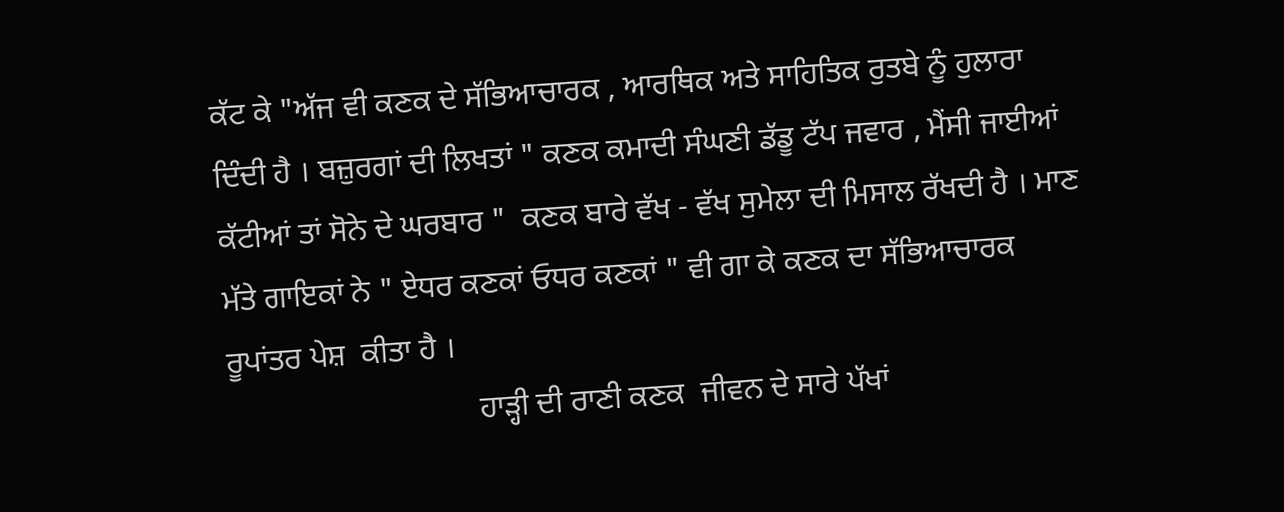ਕੱਟ ਕੇ "ਅੱਜ ਵੀ ਕਣਕ ਦੇ ਸੱਭਿਆਚਾਰਕ , ਆਰਥਿਕ ਅਤੇ ਸਾਹਿਤਿਕ ਰੁਤਬੇ ਨੂੰ ਹੁਲਾਰਾ ਦਿੰਦੀ ਹੈ । ਬਜ਼ੁਰਗਾਂ ਦੀ ਲਿਖਤਾਂ " ਕਣਕ ਕਮਾਦੀ ਸੰਘਣੀ ਡੱਡੂ ਟੱਪ ਜਵਾਰ , ਮੈਂਸੀ ਜਾਈਆਂ ਕੱਟੀਆਂ ਤਾਂ ਸੋਨੇ ਦੇ ਘਰਬਾਰ "  ਕਣਕ ਬਾਰੇ ਵੱਖ - ਵੱਖ ਸੁਮੇਲਾ ਦੀ ਮਿਸਾਲ ਰੱਖਦੀ ਹੈ । ਮਾਣ ਮੱਤੇ ਗਾਇਕਾਂ ਨੇ " ਏਧਰ ਕਣਕਾਂ ਓਧਰ ਕਣਕਾਂ " ਵੀ ਗਾ ਕੇ ਕਣਕ ਦਾ ਸੱਭਿਆਚਾਰਕ ਰੂਪਾਂਤਰ ਪੇਸ਼  ਕੀਤਾ ਹੈ ।
                                ਹਾੜ੍ਹੀ ਦੀ ਰਾਣੀ ਕਣਕ  ਜੀਵਨ ਦੇ ਸਾਰੇ ਪੱਖਾਂ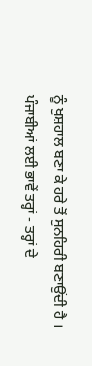ਨੂੰ ਖੁਸ਼ਹਾਲ ਬਣਾ ਕੇ ਹਰੇ ਤੋਂ ਸੁਨਹਿਰੀ ਬਣਾਉਂਦੀ ਹੈ । ਪੰਜਾਬੀਆਂ ਲਈ ਭਾਵੇਂ ਤਰ੍ਹਾਂ - ਤਰ੍ਹਾਂ ਦੇ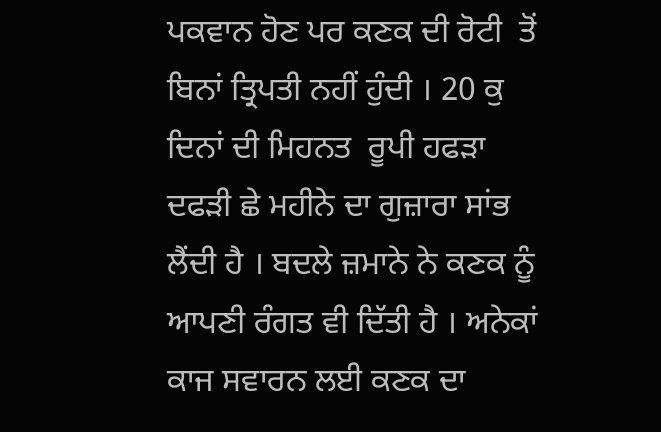ਪਕਵਾਨ ਹੋਣ ਪਰ ਕਣਕ ਦੀ ਰੋਟੀ  ਤੋਂ ਬਿਨਾਂ ਤ੍ਰਿਪਤੀ ਨਹੀਂ ਹੁੰਦੀ । 20 ਕੁ ਦਿਨਾਂ ਦੀ ਮਿਹਨਤ  ਰੂਪੀ ਹਫੜਾ ਦਫੜੀ ਛੇ ਮਹੀਨੇ ਦਾ ਗੁਜ਼ਾਰਾ ਸਾਂਭ ਲੈਂਦੀ ਹੈ । ਬਦਲੇ ਜ਼ਮਾਨੇ ਨੇ ਕਣਕ ਨੂੰ ਆਪਣੀ ਰੰਗਤ ਵੀ ਦਿੱਤੀ ਹੈ । ਅਨੇਕਾਂ ਕਾਜ ਸਵਾਰਨ ਲਈ ਕਣਕ ਦਾ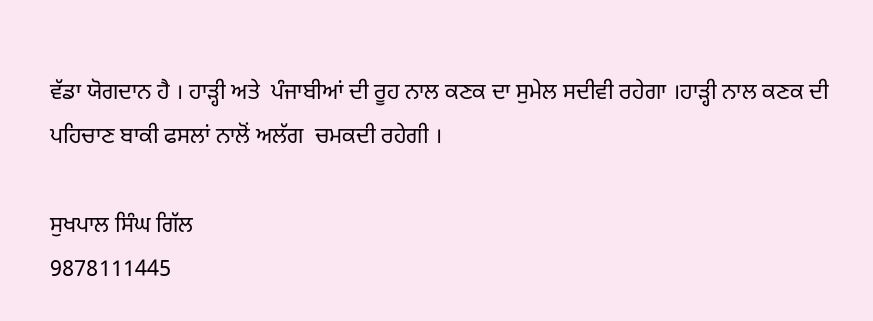ਵੱਡਾ ਯੋਗਦਾਨ ਹੈ । ਹਾੜ੍ਹੀ ਅਤੇ  ਪੰਜਾਬੀਆਂ ਦੀ ਰੂਹ ਨਾਲ ਕਣਕ ਦਾ ਸੁਮੇਲ ਸਦੀਵੀ ਰਹੇਗਾ ।ਹਾੜ੍ਹੀ ਨਾਲ ਕਣਕ ਦੀ ਪਹਿਚਾਣ ਬਾਕੀ ਫਸਲਾਂ ਨਾਲੋਂ ਅਲੱਗ  ਚਮਕਦੀ ਰਹੇਗੀ ।

ਸੁਖਪਾਲ ਸਿੰਘ ਗਿੱਲ
9878111445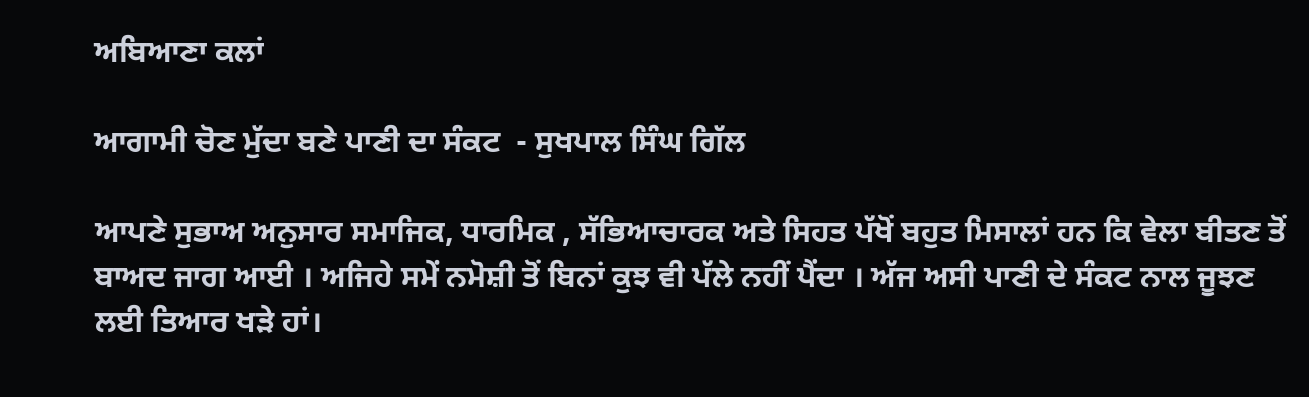ਅਬਿਆਣਾ ਕਲਾਂ

ਆਗਾਮੀ ਚੋਣ ਮੁੱਦਾ ਬਣੇ ਪਾਣੀ ਦਾ ਸੰਕਟ  - ਸੁਖਪਾਲ ਸਿੰਘ ਗਿੱਲ

ਆਪਣੇ ਸੁਭਾਅ ਅਨੁਸਾਰ ਸਮਾਜਿਕ, ਧਾਰਮਿਕ , ਸੱਭਿਆਚਾਰਕ ਅਤੇ ਸਿਹਤ ਪੱਖੋਂ ਬਹੁਤ ਮਿਸਾਲਾਂ ਹਨ ਕਿ ਵੇਲਾ ਬੀਤਣ ਤੋਂ ਬਾਅਦ ਜਾਗ ਆਈ । ਅਜਿਹੇ ਸਮੇਂ ਨਮੋਸ਼ੀ ਤੋਂ ਬਿਨਾਂ ਕੁਝ ਵੀ ਪੱਲੇ ਨਹੀਂ ਪੈਂਦਾ । ਅੱਜ ਅਸੀ ਪਾਣੀ ਦੇ ਸੰਕਟ ਨਾਲ ਜੂਝਣ  ਲਈ ਤਿਆਰ ਖੜੇ ਹਾਂ।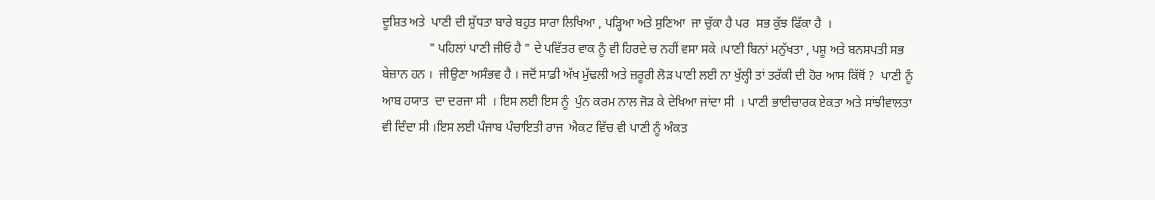ਦੂਸ਼ਿਤ ਅਤੇ  ਪਾਣੀ ਦੀ ਸ਼ੁੱਧਤਾ ਬਾਰੇ ਬਹੁਤ ਸਾਰਾ ਲਿਖਿਆ , ਪੜ੍ਹਿਆ ਅਤੇ ਸੁਣਿਆ  ਜਾ ਚੁੱਕਾ ਹੈ ਪਰ  ਸਭ ਕੁੱਝ ਫਿੱਕਾ ਹੈ  ।
               " ਪਹਿਲਾਂ ਪਾਣੀ ਜੀਓ ਹੈ " ਦੇ ਪਵਿੱਤਰ ਵਾਕ ਨੂੰ ਵੀ ਹਿਰਦੇ ਚ ਨਹੀਂ ਵਸਾ ਸਕੇ ।ਪਾਣੀ ਬਿਨਾਂ ਮਨੁੱਖਤਾ , ਪਸ਼ੂ ਅਤੇ ਬਨਸਪਤੀ ਸਭ ਬੇਜ਼ਾਨ ਹਨ ।  ਜੀਉਣਾ ਅਸੰਭਵ ਹੈ । ਜਦੋਂ ਸਾਡੀ ਅੱਖ ਮੁੱਢਲੀ ਅਤੇ ਜ਼ਰੂਰੀ ਲੋੜ ਪਾਣੀ ਲਈ ਨਾ ਖੁੱਲ੍ਹੀ ਤਾਂ ਤਰੱਕੀ ਦੀ ਹੋਰ ਆਸ ਕਿੱਥੋਂ ?  ਪਾਣੀ ਨੂੰ ਆਬ ਹਯਾਤ  ਦਾ ਦਰਜਾ ਸੀ  । ਇਸ ਲਈ ਇਸ ਨੂੰ  ਪੁੰਨ ਕਰਮ ਨਾਲ ਜੋੜ ਕੇ ਦੇਖਿਆ ਜਾਂਦਾ ਸੀ  । ਪਾਣੀ ਭਾਈਚਾਰਕ ਏਕਤਾ ਅਤੇ ਸਾਂਝੀਵਾਲਤਾ ਵੀ ਦਿੰਦਾ ਸੀ ।ਇਸ ਲਈ ਪੰਜਾਬ ਪੰਚਾਇਤੀ ਰਾਜ  ਐਕਟ ਵਿੱਚ ਵੀ ਪਾਣੀ ਨੂੰ ਅੰਕਤ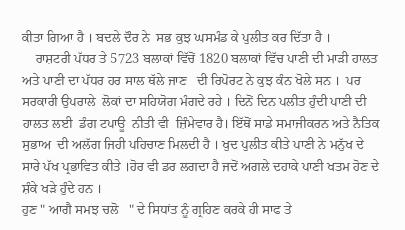ਕੀਤਾ ਗਿਆ ਹੈ । ਬਦਲੇ ਦੌਰ ਨੇ  ਸਭ ਕੁਝ ਘਸਮੰਡ ਕੇ ਪੁਲੀਤ ਕਰ ਦਿੱਤਾ ਹੈ ।
    ਰਾਸ਼ਟਰੀ ਪੱਧਰ ਤੇ 5723 ਬਲਾਕਾਂ ਵਿੱਚੋਂ 1820 ਬਲਾਕਾਂ ਵਿੱਚ ਪਾਣੀ ਦੀ ਮਾੜੀ ਹਾਲਤ ਅਤੇ ਪਾਣੀ ਦਾ ਪੱਧਰ ਹਰ ਸਾਲ ਥੱਲੇ ਜਾਣ   ਦੀ ਰਿਪੋਰਟ ਨੇ ਕੁਝ ਕੰਨ ਖੋਲੇ ਸਨ ।  ਪਰ ਸਰਕਾਰੀ ਉਪਰਾਲੇ  ਲੋਕਾਂ ਦਾ ਸਹਿਯੋਗ ਮੰਗਦੇ ਰਹੇ । ਦਿਨੋਂ ਦਿਨ ਪਲੀਤ ਹੁੰਦੀ ਪਾਣੀ ਦੀ ਹਾਲਤ ਲਈ  ਡੰਗ ਟਪਾਊ  ਨੀਤੀ ਵੀ  ਜ਼ਿੰਮੇਵਾਰ ਹੈ। ਇੱਥੋਂ ਸਾਡੇ ਸਮਾਜੀਕਰਨ ਅਤੇ ਨੈਤਿਕ ਸੁਭਾਅ  ਦੀ ਅਲੱਗ ਜਿਹੀ ਪਹਿਚਾਣ ਮਿਲਦੀ ਹੈ । ਖੁਦ ਪੁਲੀਤ ਕੀਤੇ ਪਾਣੀ ਨੇ ਮਨੁੱਖ ਦੇ ਸਾਰੇ ਪੱਖ ਪ੍ਰਭਾਵਿਤ ਕੀਤੇ ।ਹੋਰ ਵੀ ਡਰ ਲਗਦਾ ਹੈ ਜਦੋਂ ਅਗਲੇ ਦਹਾਕੇ ਪਾਣੀ ਖਤਮ ਹੋਣ ਦੇ ਸ਼ੰਕੇ ਖੜੇ ਹੁੰਦੇ ਹਨ ।
ਹੁਣ " ਆਗੈ ਸਮਝ ਚਲੋ   " ਦੇ ਸਿਧਾਂਤ ਨੂੰ ਗ੍ਰਹਿਣ ਕਰਕੇ ਹੀ ਸਾਫ ਤੇ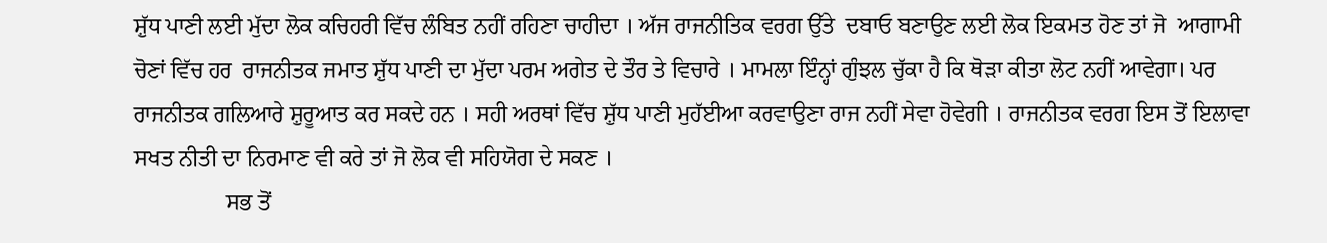ਸ਼ੁੱਧ ਪਾਣੀ ਲਈ ਮੁੱਦਾ ਲੋਕ ਕਚਿਹਰੀ ਵਿੱਚ ਲੰਬਿਤ ਨਹੀਂ ਰਹਿਣਾ ਚਾਹੀਦਾ । ਅੱਜ ਰਾਜਨੀਤਿਕ ਵਰਗ ਉੱਤੇ  ਦਬਾਓ ਬਣਾਉਣ ਲਈ ਲੋਕ ਇਕਮਤ ਹੋਣ ਤਾਂ ਜੋ  ਆਗਾਮੀ ਚੋਣਾਂ ਵਿੱਚ ਹਰ  ਰਾਜਨੀਤਕ ਜਮਾਤ ਸ਼ੁੱਧ ਪਾਣੀ ਦਾ ਮੁੱਦਾ ਪਰਮ ਅਗੇਤ ਦੇ ਤੌਰ ਤੇ ਵਿਚਾਰੇ । ਮਾਮਲਾ ਇੰਨ੍ਹਾਂ ਗੁੰਝਲ ਚੁੱਕਾ ਹੈ ਕਿ ਥੋੜਾ ਕੀਤਾ ਲੋਟ ਨਹੀਂ ਆਵੇਗਾ। ਪਰ ਰਾਜਨੀਤਕ ਗਲਿਆਰੇ ਸ਼ੁਰੂਆਤ ਕਰ ਸਕਦੇ ਹਨ । ਸਹੀ ਅਰਥਾਂ ਵਿੱਚ ਸ਼ੁੱਧ ਪਾਣੀ ਮੁਹੱਈਆ ਕਰਵਾਉਣਾ ਰਾਜ ਨਹੀਂ ਸੇਵਾ ਹੋਵੇਗੀ । ਰਾਜਨੀਤਕ ਵਰਗ ਇਸ ਤੋਂ ਇਲਾਵਾ ਸਖਤ ਨੀਤੀ ਦਾ ਨਿਰਮਾਣ ਵੀ ਕਰੇ ਤਾਂ ਜੋ ਲੋਕ ਵੀ ਸਹਿਯੋਗ ਦੇ ਸਕਣ ।
                ਸਭ ਤੋਂ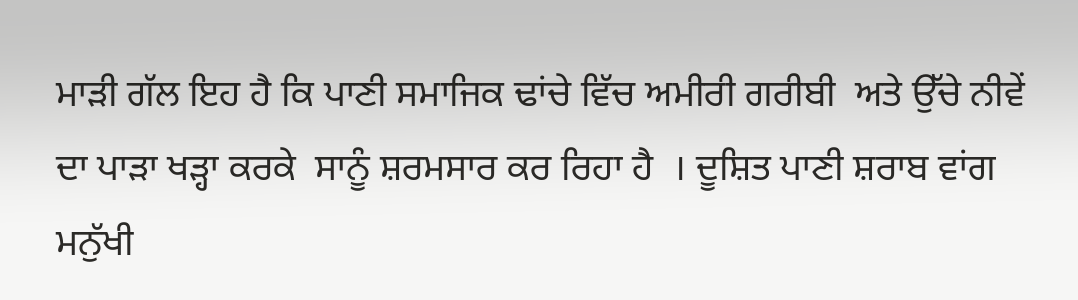ਮਾੜੀ ਗੱਲ ਇਹ ਹੈ ਕਿ ਪਾਣੀ ਸਮਾਜਿਕ ਢਾਂਚੇ ਵਿੱਚ ਅਮੀਰੀ ਗਰੀਬੀ  ਅਤੇ ਉੱਚੇ ਨੀਵੇਂ ਦਾ ਪਾੜਾ ਖੜ੍ਹਾ ਕਰਕੇ  ਸਾਨੂੰ ਸ਼ਰਮਸਾਰ ਕਰ ਰਿਹਾ ਹੈ  । ਦੂਸ਼ਿਤ ਪਾਣੀ ਸ਼ਰਾਬ ਵਾਂਗ ਮਨੁੱਖੀ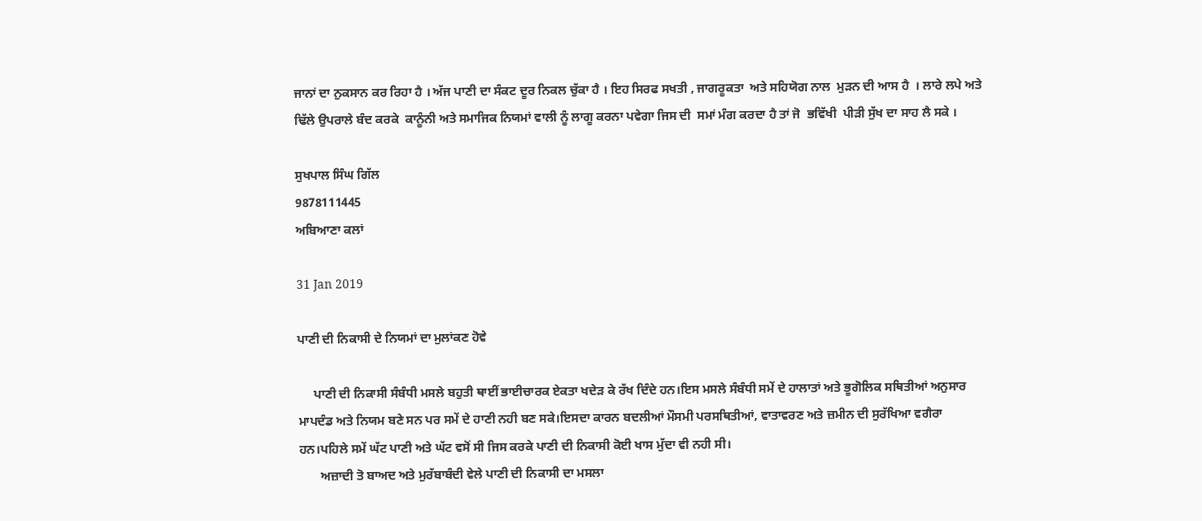ਜਾਨਾਂ ਦਾ ਨੁਕਸਾਨ ਕਰ ਰਿਹਾ ਹੈ । ਅੱਜ ਪਾਣੀ ਦਾ ਸੰਕਟ ਦੂਰ ਨਿਕਲ ਚੁੱਕਾ ਹੈ । ਇਹ ਸਿਰਫ ਸਖਤੀ , ਜਾਗਰੂਕਤਾ  ਅਤੇ ਸਹਿਯੋਗ ਨਾਲ  ਮੁੜਨ ਦੀ ਆਸ ਹੈ  । ਲਾਰੇ ਲਪੇ ਅਤੇ  ਢਿੱਲੇ ਉਪਰਾਲੇ ਬੰਦ ਕਰਕੇ  ਕਾਨੂੰਨੀ ਅਤੇ ਸਮਾਜਿਕ ਨਿਯਮਾਂ ਵਾਲੀ ਨੂੰ ਲਾਗੂ ਕਰਨਾ ਪਵੇਗਾ ਜਿਸ ਦੀ  ਸਮਾਂ ਮੰਗ ਕਰਦਾ ਹੈ ਤਾਂ ਜੋ  ਭਵਿੱਖੀ  ਪੀੜੀ ਸੁੱਖ ਦਾ ਸਾਹ ਲੈ ਸਕੇ ।

ਸੁਖਪਾਲ ਸਿੰਘ ਗਿੱਲ
9878111445
ਅਬਿਆਣਾ ਕਲਾਂ

31 Jan 2019

ਪਾਣੀ ਦੀ ਨਿਕਾਸੀ ਦੇ ਨਿਯਮਾਂ ਦਾ ਮੁਲਾਂਕਣ ਹੋਵੇ

     ਪਾਣੀ ਦੀ ਨਿਕਾਸੀ ਸੰਬੰਧੀ ਮਸਲੇ ਬਹੁਤੀ ਥਾਈਂ ਭਾਈਚਾਰਕ ਏਕਤਾ ਖਦੇੜ ਕੇ ਰੱਖ ਦਿੰਦੇ ਹਨ।ਇਸ ਮਸਲੇ ਸੰਬੰਧੀ ਸਮੇਂ ਦੇ ਹਾਲਾਤਾਂ ਅਤੇ ਭੂਗੋਲਿਕ ਸਥਿਤੀਆਂ ਅਨੁਸਾਰ ਮਾਪਦੰਡ ਅਤੇ ਨਿਯਮ ਬਣੇ ਸਨ ਪਰ ਸਮੇਂ ਦੇ ਹਾਣੀ ਨਹੀ ਬਣ ਸਕੇ।ਇਸਦਾ ਕਾਰਨ ਬਦਲੀਆਂ ਮੌਸਮੀ ਪਰਸਥਿਤੀਆਂ, ਵਾਤਾਵਰਣ ਅਤੇ ਜ਼ਮੀਨ ਦੀ ਸੁਰੱਖਿਆ ਵਗੈਰਾ ਹਨ।ਪਹਿਲੇ ਸਮੇਂ ਘੱਟ ਪਾਣੀ ਅਤੇ ਘੱਟ ਵਸੋਂ ਸੀ ਜਿਸ ਕਰਕੇ ਪਾਣੀ ਦੀ ਨਿਕਾਸੀ ਕੋਈ ਖਾਸ ਮੁੱਦਾ ਵੀ ਨਹੀ ਸੀ।
       ਅਜ਼ਾਦੀ ਤੋ ਬਾਅਦ ਅਤੇ ਮੁਰੱਬਾਬੰਦੀ ਵੇਲੇ ਪਾਣੀ ਦੀ ਨਿਕਾਸੀ ਦਾ ਮਸਲਾ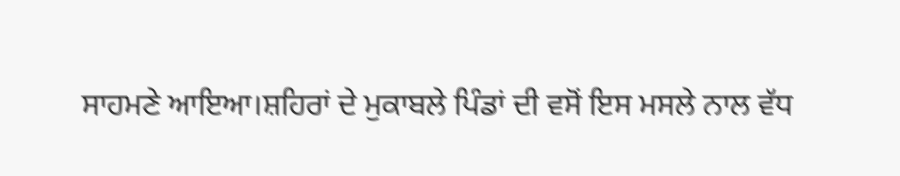ਸਾਹਮਣੇ ਆਇਆ।ਸ਼ਹਿਰਾਂ ਦੇ ਮੁਕਾਬਲੇ ਪਿੰਡਾਂ ਦੀ ਵਸੋਂ ਇਸ ਮਸਲੇ ਨਾਲ ਵੱਧ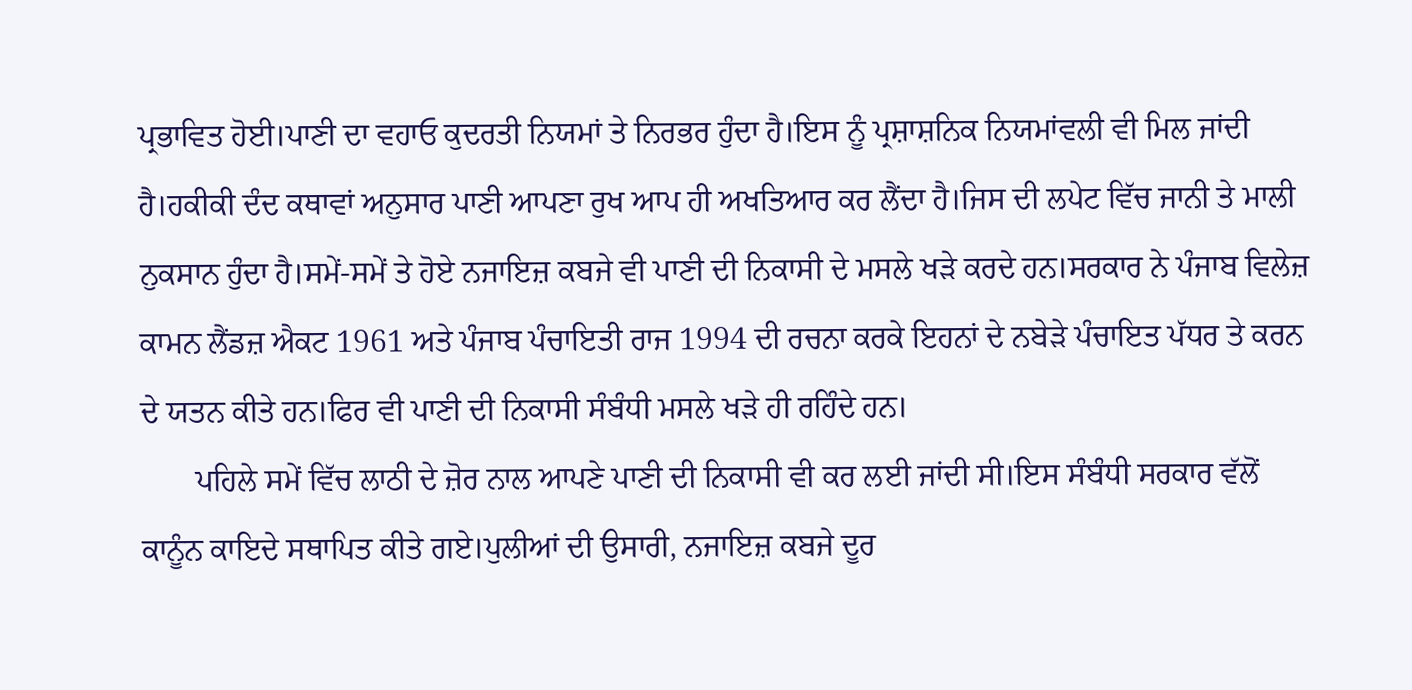ਪ੍ਰਭਾਵਿਤ ਹੋਈ।ਪਾਣੀ ਦਾ ਵਹਾਓ ਕੁਦਰਤੀ ਨਿਯਮਾਂ ਤੇ ਨਿਰਭਰ ਹੁੰਦਾ ਹੈ।ਇਸ ਨੂੰ ਪ੍ਰਸ਼ਾਸ਼ਨਿਕ ਨਿਯਮਾਂਵਲੀ ਵੀ ਮਿਲ ਜਾਂਦੀ ਹੈ।ਹਕੀਕੀ ਦੰਦ ਕਥਾਵਾਂ ਅਨੁਸਾਰ ਪਾਣੀ ਆਪਣਾ ਰੁਖ ਆਪ ਹੀ ਅਖਤਿਆਰ ਕਰ ਲੈਂਦਾ ਹੈ।ਜਿਸ ਦੀ ਲਪੇਟ ਵਿੱਚ ਜਾਨੀ ਤੇ ਮਾਲੀ ਨੁਕਸਾਨ ਹੁੰਦਾ ਹੈ।ਸਮੇਂ-ਸਮੇਂ ਤੇ ਹੋਏ ਨਜਾਇਜ਼ ਕਬਜੇ ਵੀ ਪਾਣੀ ਦੀ ਨਿਕਾਸੀ ਦੇ ਮਸਲੇ ਖੜੇ ਕਰਦੇ ਹਨ।ਸਰਕਾਰ ਨੇ ਪੰਜਾਬ ਵਿਲੇਜ਼ ਕਾਮਨ ਲੈਂਡਜ਼ ਐਕਟ 1961 ਅਤੇ ਪੰਜਾਬ ਪੰਚਾਇਤੀ ਰਾਜ 1994 ਦੀ ਰਚਨਾ ਕਰਕੇ ਇਹਨਾਂ ਦੇ ਨਬੇੜੇ ਪੰਚਾਇਤ ਪੱਧਰ ਤੇ ਕਰਨ ਦੇ ਯਤਨ ਕੀਤੇ ਹਨ।ਫਿਰ ਵੀ ਪਾਣੀ ਦੀ ਨਿਕਾਸੀ ਸੰਬੰਧੀ ਮਸਲੇ ਖੜੇ ਹੀ ਰਹਿੰਦੇ ਹਨ।
       ਪਹਿਲੇ ਸਮੇਂ ਵਿੱਚ ਲਾਠੀ ਦੇ ਜ਼ੋਰ ਨਾਲ ਆਪਣੇ ਪਾਣੀ ਦੀ ਨਿਕਾਸੀ ਵੀ ਕਰ ਲਈ ਜਾਂਦੀ ਸੀ।ਇਸ ਸੰਬੰਧੀ ਸਰਕਾਰ ਵੱਲੋਂ ਕਾਨੂੰਨ ਕਾਇਦੇ ਸਥਾਪਿਤ ਕੀਤੇ ਗਏ।ਪੁਲੀਆਂ ਦੀ ਉਸਾਰੀ, ਨਜਾਇਜ਼ ਕਬਜੇ ਦੂਰ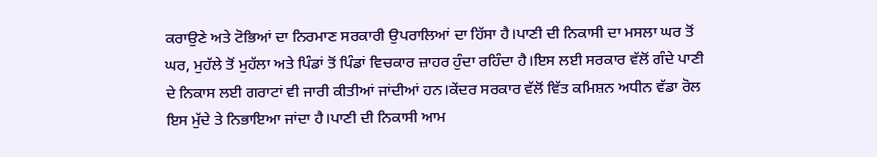ਕਰਾਉਣੇ ਅਤੇ ਟੋਭਿਆਂ ਦਾ ਨਿਰਮਾਣ ਸਰਕਾਰੀ ਉਪਰਾਲਿਆਂ ਦਾ ਹਿੱਸਾ ਹੈ।ਪਾਣੀ ਦੀ ਨਿਕਾਸੀ ਦਾ ਮਸਲਾ ਘਰ ਤੋਂ ਘਰ, ਮੁਹੱਲੇ ਤੋਂ ਮੁਹੱਲਾ ਅਤੇ ਪਿੰਡਾਂ ਤੋਂ ਪਿੰਡਾਂ ਵਿਚਕਾਰ ਜ਼ਾਹਰ ਹੁੰਦਾ ਰਹਿੰਦਾ ਹੈ।ਇਸ ਲਈ ਸਰਕਾਰ ਵੱਲੋਂ ਗੰਦੇ ਪਾਣੀ ਦੇ ਨਿਕਾਸ ਲਈ ਗਰਾਟਾਂ ਵੀ ਜਾਰੀ ਕੀਤੀਆਂ ਜਾਂਦੀਆਂ ਹਨ।ਕੇਂਦਰ ਸਰਕਾਰ ਵੱਲੋਂ ਵਿੱਤ ਕਮਿਸ਼ਨ ਅਧੀਨ ਵੱਡਾ ਰੋਲ ਇਸ ਮੁੱਦੇ ਤੇ ਨਿਭਾਇਆ ਜਾਂਦਾ ਹੈ।ਪਾਣੀ ਦੀ ਨਿਕਾਸੀ ਆਮ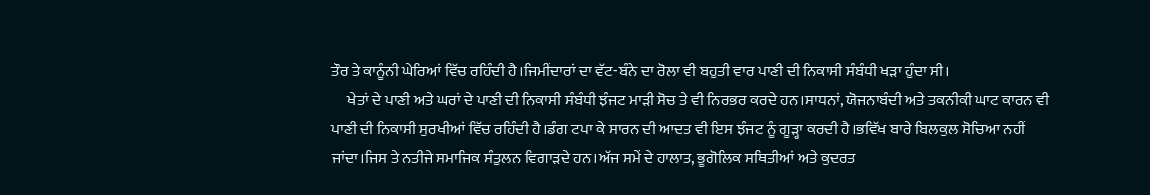ਤੌਰ ਤੇ ਕਾਨੂੰਨੀ ਘੇਰਿਆਂ ਵਿੱਚ ਰਹਿੰਦੀ ਹੈ।ਜਿਮੀਂਦਾਰਾਂ ਦਾ ਵੱਟ-ਬੰਨੇ ਦਾ ਰੋਲਾ ਵੀ ਬਹੁਤੀ ਵਾਰ ਪਾਣੀ ਦੀ ਨਿਕਾਸੀ ਸੰਬੰਧੀ ਖੜਾ ਹੁੰਦਾ ਸੀ।
     ਖੇਤਾਂ ਦੇ ਪਾਣੀ ਅਤੇ ਘਰਾਂ ਦੇ ਪਾਣੀ ਦੀ ਨਿਕਾਸੀ ਸੰਬੰਧੀ ਝੰਜਟ ਮਾੜੀ ਸੋਚ ਤੇ ਵੀ ਨਿਰਭਰ ਕਰਦੇ ਹਨ।ਸਾਧਨਾਂ, ਯੋਜਨਾਬੰਦੀ ਅਤੇ ਤਕਨੀਕੀ ਘਾਟ ਕਾਰਨ ਵੀ ਪਾਣੀ ਦੀ ਨਿਕਾਸੀ ਸੁਰਖੀਆਂ ਵਿੱਚ ਰਹਿੰਦੀ ਹੈ।ਡੰਗ ਟਪਾ ਕੇ ਸਾਰਨ ਦੀ ਆਦਤ ਵੀ ਇਸ ਝੰਜਟ ਨੂੰ ਗੂੜ੍ਹਾ ਕਰਦੀ ਹੈ।ਭਵਿੱਖ ਬਾਰੇ ਬਿਲਕੁਲ ਸੋਚਿਆ ਨਹੀਂ ਜਾਂਦਾ।ਜਿਸ ਤੇ ਨਤੀਜੇ ਸਮਾਜਿਕ ਸੰਤੁਲਨ ਵਿਗਾੜਦੇ ਹਨ।ਅੱਜ ਸਮੇਂ ਦੇ ਹਾਲਾਤ, ਭੂਗੋਲਿਕ ਸਥਿਤੀਆਂ ਅਤੇ ਕੁਦਰਤ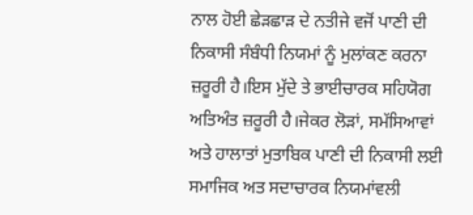ਨਾਲ ਹੋਈ ਛੇੜਛਾੜ ਦੇ ਨਤੀਜੇ ਵਜੋਂ ਪਾਣੀ ਦੀ ਨਿਕਾਸੀ ਸੰਬੰਧੀ ਨਿਯਮਾਂ ਨੂੰ ਮੁਲਾਂਕਣ ਕਰਨਾ ਜ਼ਰੂਰੀ ਹੈ।ਇਸ ਮੁੱਦੇ ਤੇ ਭਾਈਚਾਰਕ ਸਹਿਯੋਗ ਅਤਿਅੰਤ ਜ਼ਰੂਰੀ ਹੈ।ਜੇਕਰ ਲੋੜਾਂ, ਸਮੱਸਿਆਵਾਂ ਅਤੇ ਹਾਲਾਤਾਂ ਮੁਤਾਬਿਕ ਪਾਣੀ ਦੀ ਨਿਕਾਸੀ ਲਈ ਸਮਾਜਿਕ ਅਤ ਸਦਾਚਾਰਕ ਨਿਯਮਾਂਵਲੀ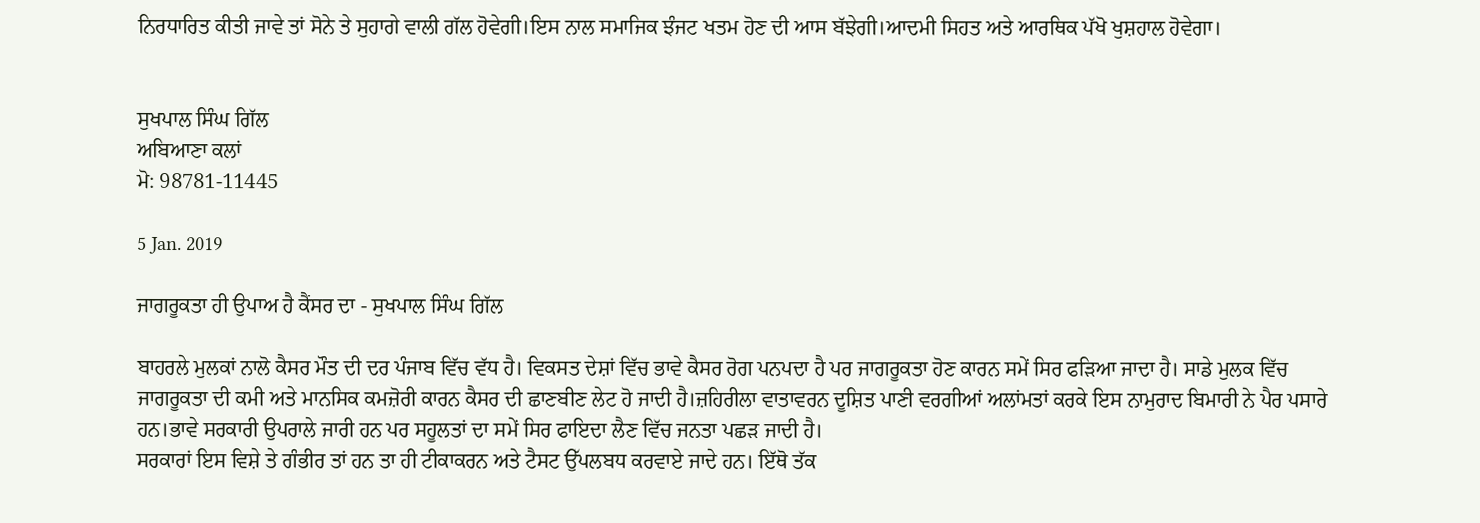ਨਿਰਧਾਰਿਤ ਕੀਤੀ ਜਾਵੇ ਤਾਂ ਸੋਨੇ ਤੇ ਸੁਹਾਗੇ ਵਾਲੀ ਗੱਲ ਹੋਵੇਗੀ।ਇਸ ਨਾਲ ਸਮਾਜਿਕ ਝੰਜਟ ਖਤਮ ਹੋਣ ਦੀ ਆਸ ਬੱਝੇਗੀ।ਆਦਮੀ ਸਿਹਤ ਅਤੇ ਆਰਥਿਕ ਪੱਖੋ ਖੁਸ਼ਹਾਲ ਹੋਵੇਗਾ।


ਸੁਖਪਾਲ ਸਿੰਘ ਗਿੱਲ
ਅਬਿਆਣਾ ਕਲਾਂ
ਮੋ: 98781-11445

5 Jan. 2019

ਜਾਗਰੂਕਤਾ ਹੀ ਉਪਾਅ ਹੈ ਕੈਂਸਰ ਦਾ - ਸੁਖਪਾਲ ਸਿੰਘ ਗਿੱਲ

ਬਾਹਰਲੇ ਮੁਲਕਾਂ ਨਾਲੋ ਕੈਸਰ ਮੌਤ ਦੀ ਦਰ ਪੰਜਾਬ ਵਿੱਚ ਵੱਧ ਹੈ। ਵਿਕਸਤ ਦੇਸ਼ਾਂ ਵਿੱਚ ਭਾਵੇ ਕੈਸਰ ਰੋਗ ਪਨਪਦਾ ਹੈ ਪਰ ਜਾਗਰੂਕਤਾ ਹੋਣ ਕਾਰਨ ਸਮੇਂ ਸਿਰ ਫੜਿਆ ਜਾਦਾ ਹੈ। ਸਾਡੇ ਮੁਲਕ ਵਿੱਚ ਜਾਗਰੂਕਤਾ ਦੀ ਕਮੀ ਅਤੇ ਮਾਨਸਿਕ ਕਮਜ਼ੋਰੀ ਕਾਰਨ ਕੈਸਰ ਦੀ ਛਾਣਬੀਣ ਲੇਟ ਹੋ ਜਾਦੀ ਹੈ।ਜ਼ਹਿਰੀਲਾ ਵਾਤਾਵਰਨ ਦੂਸ਼ਿਤ ਪਾਣੀ ਵਰਗੀਆਂ ਅਲਾਂਮਤਾਂ ਕਰਕੇ ਇਸ ਨਾਮੁਰਾਦ ਬਿਮਾਰੀ ਨੇ ਪੈਰ ਪਸਾਰੇ ਹਨ।ਭਾਵੇ ਸਰਕਾਰੀ ਉਪਰਾਲੇ ਜਾਰੀ ਹਨ ਪਰ ਸਹੂਲਤਾਂ ਦਾ ਸਮੇਂ ਸਿਰ ਫਾਇਦਾ ਲੈਣ ਵਿੱਚ ਜਨਤਾ ਪਛੜ ਜਾਦੀ ਹੈ।
ਸਰਕਾਰਾਂ ਇਸ ਵਿਸ਼ੇ ਤੇ ਗੰਭੀਰ ਤਾਂ ਹਨ ਤਾ ਹੀ ਟੀਕਾਕਰਨ ਅਤੇ ਟੈਸਟ ਉੱਪਲਬਧ ਕਰਵਾਏ ਜਾਦੇ ਹਨ। ਇੱਥੋ ਤੱਕ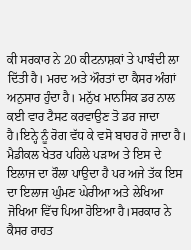ਕੀ ਸਰਕਾਰ ਨੇ 20 ਕੀਟਨਾਸ਼ਕਾਂ ਤੇ ਪਾਬੰਦੀ ਲਾ ਦਿੱਤੀ ਹੈ। ਮਰਦ ਅਤੇ ਔਰਤਾਂ ਦਾ ਕੈਸਰ ਅੰਗਾਂ ਅਨੁਸਾਰ ਹੁੰਦਾ ਹੈ। ਮਨੁੱਖ ਮਾਨਸਿਕ ਡਰ ਨਾਲ ਕਈ ਵਾਰ ਟੈਸਟ ਕਰਵਾਉਣ ਤੋ ਡਰ ਜਾਦਾ ਹੈ।ਇਨ੍ਹੇ ਨੂੰ ਰੋਗ ਵੱਧ ਕੇ ਵਸੋ ਬਾਹਰ ਹੋ ਜਾਦਾ ਹੈ। ਮੈਡੀਕਲ ਖੇਤਰ ਪਹਿਲੇ ਪੜਾਅ ਤੇ ਇਸ ਦੇ ਇਲਾਜ ਦਾ ਰੌਲਾ ਪਾਉਦਾ ਹੈ ਪਰ ਅਜੇ ਤੱਕ ਇਸ ਦਾ ਇਲਾਜ ਘੁੰਮਣ ਘੇਰੀਆ ਅਤੇ ਲੇਖਿਆ ਜੋਖਿਆ ਵਿੱਚ ਪਿਆ ਹੋਇਆ ਹੈ।ਸਰਕਾਰ ਨੇ ਕੈਸਰ ਰਾਹਤ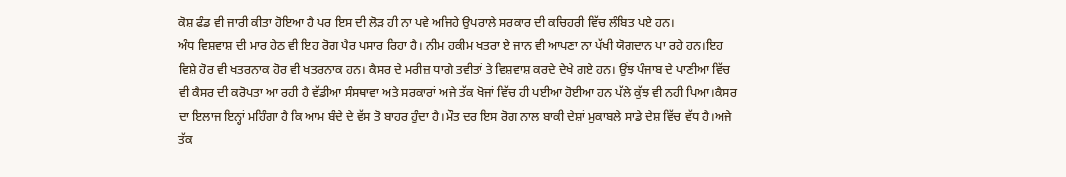ਕੋਸ਼ ਫੰਡ ਵੀ ਜਾਰੀ ਕੀਤਾ ਹੋਇਆ ਹੈ ਪਰ ਇਸ ਦੀ ਲੋੜ ਹੀ ਨਾ ਪਵੇ ਅਜਿਹੇ ਉਪਰਾਲੇ ਸਰਕਾਰ ਦੀ ਕਚਿਹਰੀ ਵਿੱਚ ਲੰਬਿਤ ਪਏ ਹਨ।
ਅੰਧ ਵਿਸ਼ਵਾਸ਼ ਦੀ ਮਾਰ ਹੇਠ ਵੀ ਇਹ ਰੋਗ ਪੈਰ ਪਸਾਰ ਰਿਹਾ ਹੈ। ਨੀਮ ਹਕੀਮ ਖਤਰਾ ਏ ਜਾਨ ਵੀ ਆਪਣਾ ਨਾ ਪੱਖੀ ਯੋਗਦਾਨ ਪਾ ਰਹੇ ਹਨ।ਇਹ ਵਿਸ਼ੇ ਹੋਰ ਵੀ ਖਤਰਨਾਕ ਹੋਰ ਵੀ ਖਤਰਨਾਕ ਹਨ। ਕੈਸਰ ਦੇ ਮਰੀਜ਼ ਧਾਗੇ ਤਵੀਤਾਂ ਤੇ ਵਿਸ਼ਵਾਸ਼ ਕਰਦੇ ਦੇਖੇ ਗਏ ਹਨ। ਉਂਝ ਪੰਜਾਬ ਦੇ ਪਾਣੀਆ ਵਿੱਚ ਵੀ ਕੈਸਰ ਦੀ ਕਰੋਪਤਾ ਆ ਰਹੀ ਹੈ ਵੱਡੀਆ ਸੰਸਥਾਵਾ ਅਤੇ ਸਰਕਾਰਾਂ ਅਜੇ ਤੱਕ ਖੋਜਾਂ ਵਿੱਚ ਹੀ ਪਈਆ ਹੋਈਆ ਹਨ ਪੱਲੇ ਕੁੱਝ ਵੀ ਨਹੀ ਪਿਆ।ਕੈਸਰ ਦਾ ਇਲਾਜ ਇਨ੍ਹਾਂ ਮਹਿੰਗਾ ਹੈ ਕਿ ਆਮ ਬੰਦੇ ਦੇ ਵੱਸ ਤੋ ਬਾਹਰ ਹੁੰਦਾ ਹੈ।ਮੌਤ ਦਰ ਇਸ ਰੋਗ ਨਾਲ ਬਾਕੀ ਦੇਸ਼ਾਂ ਮੁਕਾਬਲੇ ਸਾਡੇ ਦੇਸ਼ ਵਿੱਚ ਵੱਧ ਹੈ।ਅਜੇ ਤੱਕ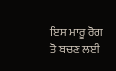ਇਸ ਮਾਰੂ ਰੋਗ ਤੋ ਬਚਣ ਲਈ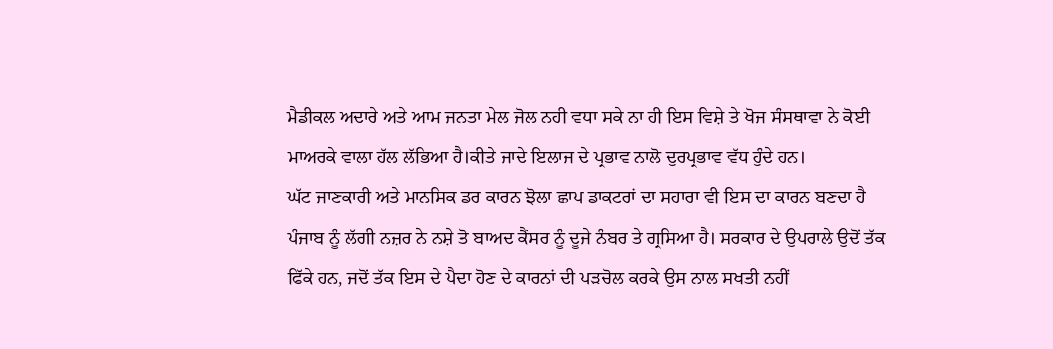ਮੈਡੀਕਲ ਅਦਾਰੇ ਅਤੇ ਆਮ ਜਨਤਾ ਮੇਲ ਜੋਲ ਨਹੀ ਵਧਾ ਸਕੇ ਨਾ ਹੀ ਇਸ ਵਿਸ਼ੇ ਤੇ ਖੋਜ ਸੰਸਥਾਵਾ ਨੇ ਕੋਈ ਮਾਅਰਕੇ ਵਾਲਾ ਹੱਲ ਲੱਭਿਆ ਹੈ।ਕੀਤੇ ਜਾਦੇ ਇਲਾਜ ਦੇ ਪ੍ਰਭਾਵ ਨਾਲੋ ਦੁਰਪ੍ਰਭਾਵ ਵੱਧ ਹੁੰਦੇ ਹਨ।
ਘੱਟ ਜਾਣਕਾਰੀ ਅਤੇ ਮਾਨਸਿਕ ਡਰ ਕਾਰਨ ਝੋਲਾ ਛਾਪ ਡਾਕਟਰਾਂ ਦਾ ਸਹਾਰਾ ਵੀ ਇਸ ਦਾ ਕਾਰਨ ਬਣਦਾ ਹੈ ਪੰਜਾਬ ਨੂੰ ਲੱਗੀ ਨਜ਼ਰ ਨੇ ਨਸ਼ੇ ਤੋ ਬਾਅਦ ਕੈਂਸਰ ਨੂੰ ਦੂਜੇ ਨੰਬਰ ਤੇ ਗ੍ਰਸਿਆ ਹੈ। ਸਰਕਾਰ ਦੇ ਉਪਰਾਲੇ ਉਦੋਂ ਤੱਕ ਫਿੱਕੇ ਹਨ, ਜਦੋਂ ਤੱਕ ਇਸ ਦੇ ਪੈਦਾ ਹੋਣ ਦੇ ਕਾਰਨਾਂ ਦੀ ਪੜਚੋਲ ਕਰਕੇ ਉਸ ਨਾਲ ਸਖਤੀ ਨਹੀਂ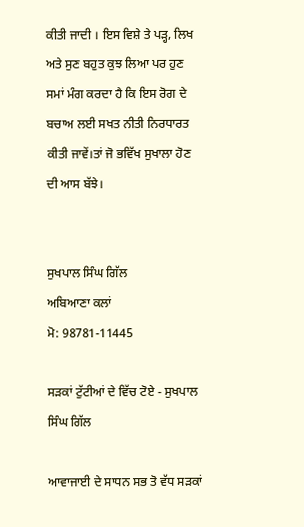ਕੀਤੀ ਜਾਦੀ । ਇਸ ਵਿਸ਼ੇ ਤੇ ਪੜ੍ਹ, ਲਿਖ ਅਤੇ ਸੁਣ ਬਹੁਤ ਕੁਝ ਲਿਆ ਪਰ ਹੁਣ ਸਮਾਂ ਮੰਗ ਕਰਦਾ ਹੈ ਕਿ ਇਸ ਰੋਗ ਦੇ ਬਚਾਅ ਲਈ ਸਖਤ ਨੀਤੀ ਨਿਰਧਾਰਤ ਕੀਤੀ ਜਾਵੇਂ।ਤਾਂ ਜੋ ਭਵਿੱਖ ਸੁਖਾਲਾ ਹੋਣ ਦੀ ਆਸ ਬੱਝੇ।


ਸੁਖਪਾਲ ਸਿੰਘ ਗਿੱਲ
ਅਬਿਆਣਾ ਕਲਾਂ
ਮੋ: 98781-11445

ਸੜਕਾਂ ਟੁੱਟੀਆਂ ਦੇ ਵਿੱਚ ਟੋਏ - ਸੁਖਪਾਲ ਸਿੰਘ ਗਿੱਲ

ਆਵਾਜਾਈ ਦੇ ਸਾਧਨ ਸਭ ਤੋ ਵੱਧ ਸੜਕਾਂ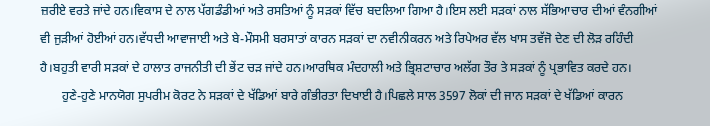ਜ਼ਰੀਏ ਵਰਤੇ ਜਾਂਦੇ ਹਨ।ਵਿਕਾਸ ਦੇ ਨਾਲ ਪੱਗਡੰਡੀਆਂ ਅਤੇ ਰਸਤਿਆਂ ਨੂੰ ਸੜਕਾਂ ਵਿੱਚ ਬਦਲਿਆ ਗਿਆ ਹੈ।ਇਸ ਲਈ ਸੜਕਾਂ ਨਾਲ ਸੱਭਿਆਚਾਰ ਦੀਆਂ ਵੰਨਗੀਆਂ ਵੀ ਜੁੜੀਆਂ ਹੋਈਆਂ ਹਨ।ਵੱਧਦੀ ਆਵਾਜਾਈ ਅਤੇ ਬੇ-ਮੌਸਮੀ ਬਰਸਾਤਾਂ ਕਾਰਨ ਸੜਕਾਂ ਦਾ ਨਵੀਨੀਕਰਨ ਅਤੇ ਰਿਪੇਅਰ ਵੱਲ ਖਾਸ ਤਵੱਜੋ ਦੇਣ ਦੀ ਲੋੜ ਰਹਿੰਦੀ ਹੈ।ਬਹੁਤੀ ਵਾਰੀ ਸੜਕਾਂ ਦੇ ਹਾਲਾਤ ਰਾਜਨੀਤੀ ਦੀ ਭੇਂਟ ਚੜ ਜਾਂਦੇ ਹਨ।ਆਰਥਿਕ ਮੰਦਹਾਲੀ ਅਤੇ ਭ੍ਰਿਸ਼ਟਾਚਾਰ ਅਲੱਗ ਤੌਰ ਤੇ ਸੜਕਾਂ ਨੂੰ ਪ੍ਰਭਾਵਿਤ ਕਰਦੇ ਹਨ।
       ਹੁਣੇ-ਹੁਣੇ ਮਾਨਯੋਗ ਸੁਪਰੀਮ ਕੋਰਟ ਨੇ ਸੜਕਾਂ ਦੇ ਖੱਡਿਆਂ ਬਾਰੇ ਗੰਭੀਰਤਾ ਦਿਖਾਈ ਹੈ।ਪਿਛਲੇ ਸਾਲ 3597 ਲੋਕਾਂ ਦੀ ਜਾਨ ਸੜਕਾਂ ਦੇ ਖੱਡਿਆਂ ਕਾਰਨ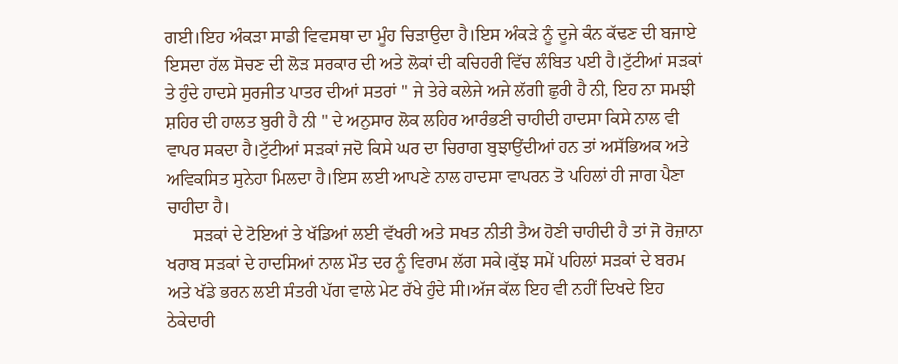ਗਈ।ਇਹ ਅੰਕੜਾ ਸਾਡੀ ਵਿਵਸਥਾ ਦਾ ਮੂੰਹ ਚਿੜਾਉਦਾ ਹੈ।ਇਸ ਅੰਕੜੇ ਨੂੰ ਦੂਜੇ ਕੰਨ ਕੱਢਣ ਦੀ ਬਜਾਏ ਇਸਦਾ ਹੱਲ ਸੋਚਣ ਦੀ ਲੋੜ ਸਰਕਾਰ ਦੀ ਅਤੇ ਲੋਕਾਂ ਦੀ ਕਚਿਹਰੀ ਵਿੱਚ ਲੰਬਿਤ ਪਈ ਹੈ।ਟੁੱਟੀਆਂ ਸੜਕਾਂ ਤੇ ਹੁੰਦੇ ਹਾਦਸੇ ਸੁਰਜੀਤ ਪਾਤਰ ਦੀਆਂ ਸਤਰਾਂ '' ਜੇ ਤੇਰੇ ਕਲੇਜੇ ਅਜੇ ਲੱਗੀ ਛੁਰੀ ਹੈ ਨੀ, ਇਹ ਨਾ ਸਮਝੀ ਸ਼ਹਿਰ ਦੀ ਹਾਲਤ ਬੁਰੀ ਹੈ ਨੀ " ਦੇ ਅਨੁਸਾਰ ਲੋਕ ਲਹਿਰ ਆਰੰਭਣੀ ਚਾਹੀਦੀ ਹਾਦਸਾ ਕਿਸੇ ਨਾਲ ਵੀ ਵਾਪਰ ਸਕਦਾ ਹੈ।ਟੁੱਟੀਆਂ ਸੜਕਾਂ ਜਦੋ ਕਿਸੇ ਘਰ ਦਾ ਚਿਰਾਗ ਬੁਝਾਉਂਦੀਆਂ ਹਨ ਤਾਂ ਅਸੱਭਿਅਕ ਅਤੇ ਅਵਿਕਸਿਤ ਸੁਨੇਹਾ ਮਿਲਦਾ ਹੈ।ਇਸ ਲਈ ਆਪਣੇ ਨਾਲ ਹਾਦਸਾ ਵਾਪਰਨ ਤੋ ਪਹਿਲਾਂ ਹੀ ਜਾਗ ਪੈਣਾ ਚਾਹੀਦਾ ਹੈ।
      ਸੜਕਾਂ ਦੇ ਟੋਇਆਂ ਤੇ ਖੱਡਿਆਂ ਲਈ ਵੱਖਰੀ ਅਤੇ ਸਖਤ ਨੀਤੀ ਤੈਅ ਹੋਣੀ ਚਾਹੀਦੀ ਹੈ ਤਾਂ ਜੋ ਰੋਜ਼ਾਨਾ ਖਰਾਬ ਸੜਕਾਂ ਦੇ ਹਾਦਸਿਆਂ ਨਾਲ ਮੌਤ ਦਰ ਨੂੰ ਵਿਰਾਮ ਲੱਗ ਸਕੇ।ਕੁੱਝ ਸਮੇਂ ਪਹਿਲਾਂ ਸੜਕਾਂ ਦੇ ਬਰਮ ਅਤੇ ਖੱਡੇ ਭਰਨ ਲਈ ਸੰਤਰੀ ਪੱਗ ਵਾਲੇ ਮੇਟ ਰੱਖੇ ਹੁੰਦੇ ਸੀ।ਅੱਜ ਕੱਲ ਇਹ ਵੀ ਨਹੀਂ ਦਿਖਦੇ ਇਹ ਠੇਕੇਦਾਰੀ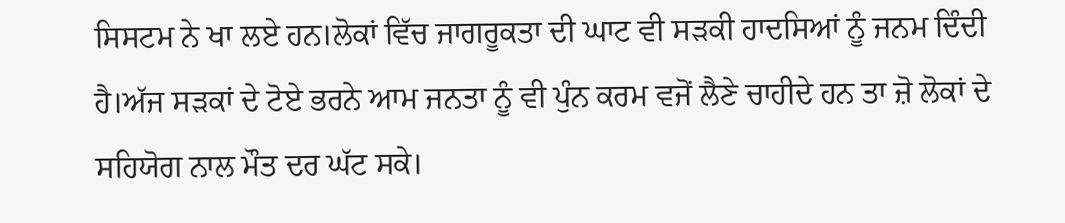ਸਿਸਟਮ ਨੇ ਖਾ ਲਏ ਹਨ।ਲੋਕਾਂ ਵਿੱਚ ਜਾਗਰੂਕਤਾ ਦੀ ਘਾਟ ਵੀ ਸੜਕੀ ਹਾਦਸਿਆਂ ਨੂੰ ਜਨਮ ਦਿੰਦੀ ਹੈ।ਅੱਜ ਸੜਕਾਂ ਦੇ ਟੋਏ ਭਰਨੇ ਆਮ ਜਨਤਾ ਨੂੰ ਵੀ ਪੁੰਨ ਕਰਮ ਵਜੋਂ ਲੈਣੇ ਚਾਹੀਦੇ ਹਨ ਤਾ ਜ਼ੋ ਲੋਕਾਂ ਦੇ ਸਹਿਯੋਗ ਨਾਲ ਮੌਤ ਦਰ ਘੱਟ ਸਕੇ।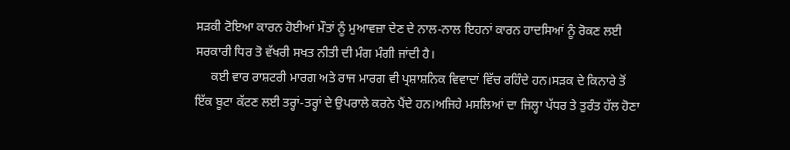ਸੜਕੀ ਟੋਇਆ ਕਾਰਨ ਹੋਈਆਂ ਮੌਤਾਂ ਨੂੰ ਮੁਆਵਜ਼ਾ ਦੇਣ ਦੇ ਨਾਲ-ਨਾਲ ਇਹਨਾਂ ਕਾਰਨ ਹਾਦਸਿਆਂ ਨੂੰ ਰੋਕਣ ਲਈ ਸਰਕਾਰੀ ਧਿਰ ਤੋ ਵੱਖਰੀ ਸਖਤ ਨੀਤੀ ਦੀ ਮੰਗ ਮੰਗੀ ਜਾਂਦੀ ਹੈ।
     ਕਈ ਵਾਰ ਰਾਸ਼ਟਰੀ ਮਾਰਗ ਅਤੇ ਰਾਜ ਮਾਰਗ ਵੀ ਪ੍ਰਸ਼ਾਸ਼ਨਿਕ ਵਿਵਾਦਾਂ ਵਿੱਚ ਰਹਿੰਦੇ ਹਨ।ਸੜਕ ਦੇ ਕਿਨਾਰੇ ਤੋਂ ਇੱਕ ਬੂਟਾ ਕੱਟਣ ਲਈ ਤਰ੍ਹਾਂ-ਤਰ੍ਹਾਂ ਦੇ ਉਪਰਾਲੇ ਕਰਨੇ ਪੈਂਦੇ ਹਨ।ਅਜਿਹੇ ਮਸਲਿਆਂ ਦਾ ਜਿਲ੍ਹਾ ਪੱਧਰ ਤੇ ਤੁਰੰਤ ਹੱਲ ਹੋਣਾ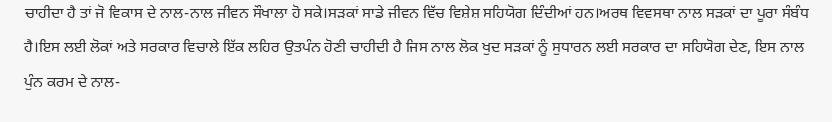ਚਾਹੀਦਾ ਹੈ ਤਾਂ ਜੋ ਵਿਕਾਸ ਦੇ ਨਾਲ-ਨਾਲ ਜੀਵਨ ਸੌਖਾਲਾ ਹੋ ਸਕੇ।ਸੜਕਾਂ ਸਾਡੇ ਜੀਵਨ ਵਿੱਚ ਵਿਸ਼ੇਸ਼ ਸਹਿਯੋਗ ਦਿੰਦੀਆਂ ਹਨ।ਅਰਥ ਵਿਵਸਥਾ ਨਾਲ ਸੜਕਾਂ ਦਾ ਪੂਰਾ ਸੰਬੰਧ ਹੈ।ਇਸ ਲਈ ਲੋਕਾਂ ਅਤੇ ਸਰਕਾਰ ਵਿਚਾਲੇ ਇੱਕ ਲਹਿਰ ਉਤਪੰਨ ਹੋਣੀ ਚਾਹੀਦੀ ਹੈ ਜਿਸ ਨਾਲ ਲੋਕ ਖੁਦ ਸੜਕਾਂ ਨੂੰ ਸੁਧਾਰਨ ਲਈ ਸਰਕਾਰ ਦਾ ਸਹਿਯੋਗ ਦੇਣ, ਇਸ ਨਾਲ ਪੁੰਨ ਕਰਮ ਦੇ ਨਾਲ-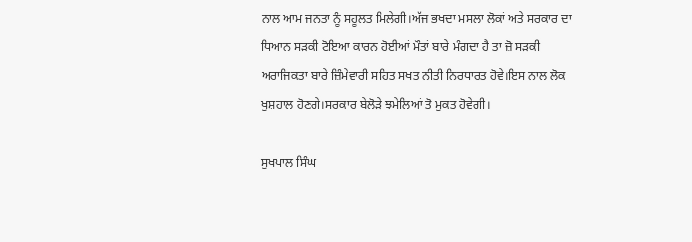ਨਾਲ ਆਮ ਜਨਤਾ ਨੂੰ ਸਹੂਲਤ ਮਿਲੇਗੀ।ਅੱਜ ਭਖਦਾ ਮਸਲਾ ਲੋਕਾਂ ਅਤੇ ਸਰਕਾਰ ਦਾ ਧਿਆਨ ਸੜਕੀ ਟੋਇਆ ਕਾਰਨ ਹੋਈਆਂ ਮੌਤਾਂ ਬਾਰੇ ਮੰਗਦਾ ਹੈ ਤਾ ਜ਼ੋ ਸੜਕੀ ਅਰਾਜਿਕਤਾ ਬਾਰੇ ਜ਼ਿੰਮੇਵਾਰੀ ਸਹਿਤ ਸਖਤ ਨੀਤੀ ਨਿਰਧਾਰਤ ਹੋਵੇ।ਇਸ ਨਾਲ ਲੋਕ ਖੁਸ਼ਹਾਲ ਹੋਣਗੇ।ਸਰਕਾਰ ਬੇਲੋੜੇ ਝਮੇਲਿਆਂ ਤੋ ਮੁਕਤ ਹੋਵੇਗੀ।

ਸੁਖਪਾਲ ਸਿੰਘ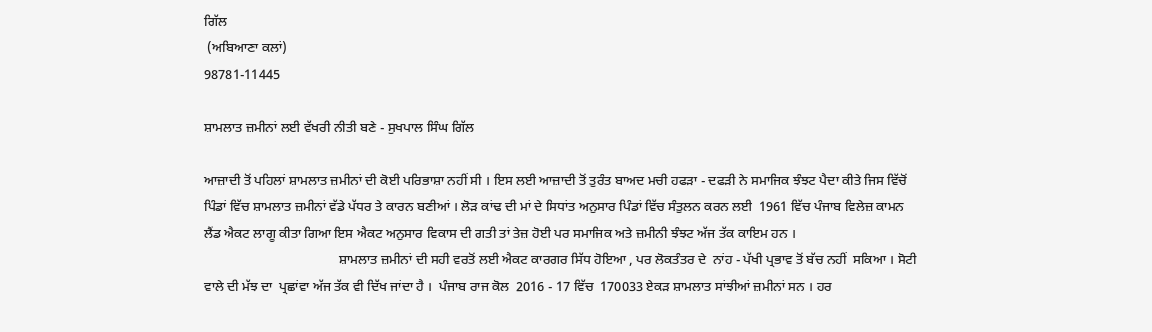ਗਿੱਲ
 (ਅਬਿਆਣਾ ਕਲਾਂ)
98781-11445

ਸ਼ਾਮਲਾਤ ਜ਼ਮੀਨਾਂ ਲਈ ਵੱਖਰੀ ਨੀਤੀ ਬਣੇ - ਸੁਖਪਾਲ ਸਿੰਘ ਗਿੱਲ

ਆਜ਼ਾਦੀ ਤੋਂ ਪਹਿਲਾਂ ਸ਼ਾਮਲਾਤ ਜ਼ਮੀਨਾਂ ਦੀ ਕੋਈ ਪਰਿਭਾਸ਼ਾ ਨਹੀਂ ਸੀ । ਇਸ ਲਈ ਆਜ਼ਾਦੀ ਤੋਂ ਤੁਰੰਤ ਬਾਅਦ ਮਚੀ ਹਫੜਾ - ਦਫੜੀ ਨੇ ਸਮਾਜਿਕ ਝੰਝਟ ਪੈਦਾ ਕੀਤੇ ਜਿਸ ਵਿੱਚੋਂ ਪਿੰਡਾਂ ਵਿੱਚ ਸ਼ਾਮਲਾਤ ਜ਼ਮੀਨਾਂ ਵੱਡੇ ਪੱਧਰ ਤੇ ਕਾਰਨ ਬਣੀਆਂ । ਲੋੜ ਕਾਂਢ ਦੀ ਮਾਂ ਦੇ ਸਿਧਾਂਤ ਅਨੁਸਾਰ ਪਿੰਡਾਂ ਵਿੱਚ ਸੰਤੁਲਨ ਕਰਨ ਲਈ  1961 ਵਿੱਚ ਪੰਜਾਬ ਵਿਲੇਜ਼ ਕਾਮਨ ਲੈਂਡ ਐਕਟ ਲਾਗੂ ਕੀਤਾ ਗਿਆ ਇਸ ਐਕਟ ਅਨੁਸਾਰ ਵਿਕਾਸ ਦੀ ਗਤੀ ਤਾਂ ਤੇਜ਼ ਹੋਈ ਪਰ ਸਮਾਜਿਕ ਅਤੇ ਜ਼ਮੀਨੀ ਝੰਝਟ ਅੱਜ ਤੱਕ ਕਾਇਮ ਹਨ ।
                                        ਸ਼ਾਮਲਾਤ ਜ਼ਮੀਨਾਂ ਦੀ ਸਹੀ ਵਰਤੋਂ ਲਈ ਐਕਟ ਕਾਰਗਰ ਸਿੱਧ ਹੋਇਆ , ਪਰ ਲੋਕਤੰਤਰ ਦੇ  ਨਾਂਹ - ਪੱਖੀ ਪ੍ਰਭਾਵ ਤੋਂ ਬੱਚ ਨਹੀਂ  ਸਕਿਆ । ਸੋਟੀ ਵਾਲੇ ਦੀ ਮੱਝ ਦਾ  ਪ੍ਰਛਾਂਵਾ ਅੱਜ ਤੱਕ ਵੀ ਦਿੱਖ ਜਾਂਦਾ ਹੈ ।  ਪੰਜਾਬ ਰਾਜ ਕੋਲ  2016 - 17 ਵਿੱਚ  170033 ਏਕੜ ਸ਼ਾਮਲਾਤ ਸਾਂਝੀਆਂ ਜ਼ਮੀਨਾਂ ਸਨ । ਹਰ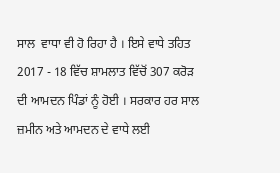ਸਾਲ  ਵਾਧਾ ਵੀ ਹੋ ਰਿਹਾ ਹੈ । ਇਸੇ ਵਾਧੇ ਤਹਿਤ 2017 - 18 ਵਿੱਚ ਸ਼ਾਮਲਾਤ ਵਿੱਚੋਂ 307 ਕਰੋੜ  ਦੀ ਆਮਦਨ ਪਿੰਡਾਂ ਨੂੰ ਹੋਈ । ਸਰਕਾਰ ਹਰ ਸਾਲ ਜ਼ਮੀਨ ਅਤੇ ਆਮਦਨ ਦੇ ਵਾਧੇ ਲਈ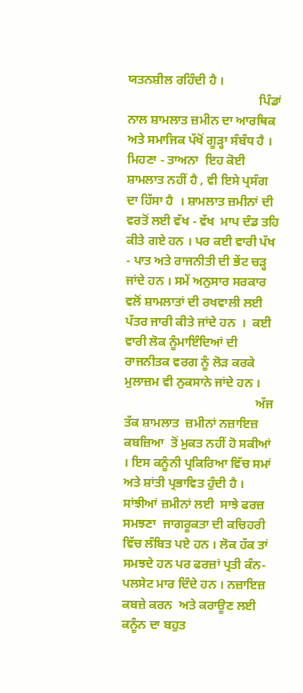ਯਤਨਸ਼ੀਲ ਰਹਿੰਦੀ ਹੈ ।
                                          ਪਿੰਡਾਂ ਨਾਲ ਸ਼ਾਮਲਾਤ ਜ਼ਮੀਨ ਦਾ ਆਰਥਿਕ ਅਤੇ ਸਮਾਜਿਕ ਪੱਖੋਂ ਗੂੜ੍ਹਾ ਸੰਬੰਧ ਹੈ । ਮਿਹਣਾ - ਤਾਅਨਾ  ਇਹ ਕੋਈ ਸ਼ਾਮਲਾਤ ਨਹੀਂ ਹੈ , ਵੀ ਇਸੇ ਪ੍ਰਸੰਗ ਦਾ ਹਿੱਸਾ ਹੈ  । ਸ਼ਾਮਲਾਤ ਜ਼ਮੀਨਾਂ ਦੀ ਵਰਤੋਂ ਲਈ ਵੱਖ - ਵੱਖ  ਮਾਪ ਦੰਡ ਤਹਿ ਕੀਤੇ ਗਏ ਹਨ । ਪਰ ਕਈ ਵਾਰੀ ਪੱਖ - ਪਾਤ ਅਤੇ ਰਾਜਨੀਤੀ ਦੀ ਭੇਂਟ ਚੜ੍ਹ ਜਾਂਦੇ ਹਨ । ਸਮੇਂ ਅਨੁਸਾਰ ਸਰਕਾਰ ਵਲੋਂ ਸ਼ਾਮਲਾਤਾਂ ਦੀ ਰਖਵਾਲੀ ਲਈ ਪੱਤਰ ਜਾਰੀ ਕੀਤੇ ਜਾਂਦੇ ਹਨ  ।  ਕਈ ਵਾਰੀ ਲੋਕ ਨੂੰਮਾਇੰਦਿਆਂ ਦੀ ਰਾਜਨੀਤਕ ਵਰਗ ਨੂੰ ਲੋੜ ਕਰਕੇ ਮੁਲਾਜ਼ਮ ਵੀ ਨੁਕਸਾਨੇ ਜਾਂਦੇ ਹਨ ।
                                          ਅੱਜ ਤੱਕ ਸ਼ਾਮਲਾਤ  ਜ਼ਮੀਨਾਂ ਨਜ਼ਾਇਜ਼ ਕਬਜ਼ਿਆ  ਤੋਂ ਮੁਕਤ ਨਹੀਂ ਹੋ ਸਕੀਆਂ । ਇਸ ਕਨੂੰਨੀ ਪ੍ਰਕਿਰਿਆ ਵਿੱਚ ਸਮਾਂ ਅਤੇ ਸ਼ਾਂਤੀ ਪ੍ਰਭਾਵਿਤ ਹੁੰਦੀ ਹੈ । ਸਾਂਝੀਆਂ ਜ਼ਮੀਨਾਂ ਲਈ  ਸਾਝੇ ਫਰਜ਼  ਸਮਝਣਾ  ਜਾਗਰੂਕਤਾ ਦੀ ਕਚਿਹਰੀ ਵਿੱਚ ਲੰਬਿਤ ਪਏ ਹਨ । ਲੋਕ ਹੱਕ ਤਾਂ ਸਮਝਦੇ ਹਨ ਪਰ ਫਰਜ਼ਾਂ ਪ੍ਰਤੀ ਕੰਨ-ਪਲਸੇਟ ਮਾਰ ਦਿੰਦੇ ਹਨ । ਨਜ਼ਾਇਜ਼  ਕਬਜ਼ੇ ਕਰਨ  ਅਤੇ ਕਰਾਊਣ ਲਈ ਕਨੂੰਨ ਦਾ ਬਹੁਤ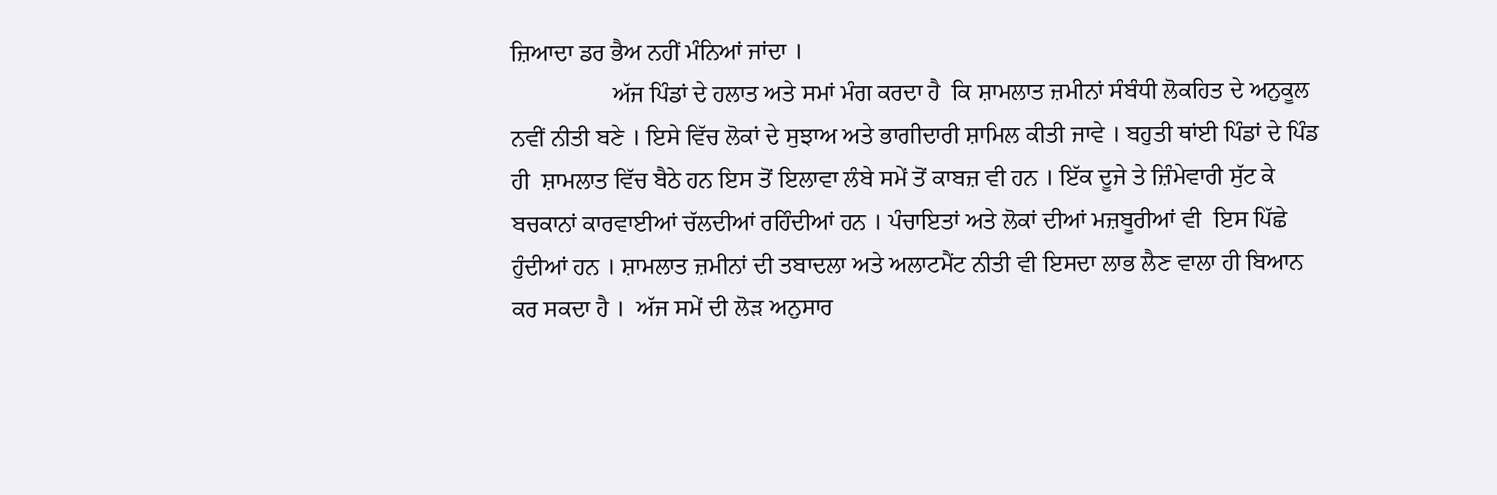ਜ਼ਿਆਦਾ ਡਰ ਭੈਅ ਨਹੀਂ ਮੰਨਿਆਂ ਜਾਂਦਾ ।
                 ਅੱਜ ਪਿੰਡਾਂ ਦੇ ਹਲਾਤ ਅਤੇ ਸਮਾਂ ਮੰਗ ਕਰਦਾ ਹੈ  ਕਿ ਸ਼ਾਮਲਾਤ ਜ਼ਮੀਨਾਂ ਸੰਬੰਧੀ ਲੋਕਹਿਤ ਦੇ ਅਨੁਕੂਲ ਨਵੀਂ ਨੀਤੀ ਬਣੇ । ਇਸੇ ਵਿੱਚ ਲੋਕਾਂ ਦੇ ਸੁਝਾਅ ਅਤੇ ਭਾਗੀਦਾਰੀ ਸ਼ਾਮਿਲ ਕੀਤੀ ਜਾਵੇ । ਬਹੁਤੀ ਥਾਂਈ ਪਿੰਡਾਂ ਦੇ ਪਿੰਡ ਹੀ  ਸ਼ਾਮਲਾਤ ਵਿੱਚ ਬੈਠੇ ਹਨ ਇਸ ਤੋਂ ਇਲਾਵਾ ਲੰਬੇ ਸਮੇਂ ਤੋਂ ਕਾਬਜ਼ ਵੀ ਹਨ । ਇੱਕ ਦੂਜੇ ਤੇ ਜ਼ਿੰਮੇਵਾਰੀ ਸੁੱਟ ਕੇ ਬਚਕਾਨਾਂ ਕਾਰਵਾਈਆਂ ਚੱਲਦੀਆਂ ਰਹਿੰਦੀਆਂ ਹਨ । ਪੰਚਾਇਤਾਂ ਅਤੇ ਲੋਕਾਂ ਦੀਆਂ ਮਜ਼ਬੂਰੀਆਂ ਵੀ  ਇਸ ਪਿੱਛੇ ਹੁੰਦੀਆਂ ਹਨ । ਸ਼ਾਮਲਾਤ ਜ਼ਮੀਨਾਂ ਦੀ ਤਬਾਦਲਾ ਅਤੇ ਅਲਾਟਮੈਂਟ ਨੀਤੀ ਵੀ ਇਸਦਾ ਲਾਭ ਲੈਣ ਵਾਲਾ ਹੀ ਬਿਆਨ ਕਰ ਸਕਦਾ ਹੈ ।  ਅੱਜ ਸਮੇਂ ਦੀ ਲੋੜ ਅਨੁਸਾਰ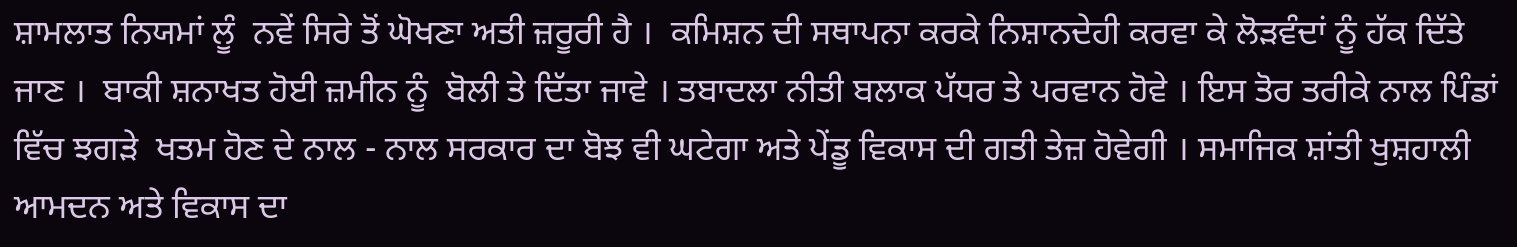ਸ਼ਾਮਲਾਤ ਨਿਯਮਾਂ ਲੂੰ  ਨਵੇਂ ਸਿਰੇ ਤੋਂ ਘੋਖਣਾ ਅਤੀ ਜ਼ਰੂਰੀ ਹੈ ।  ਕਮਿਸ਼ਨ ਦੀ ਸਥਾਪਨਾ ਕਰਕੇ ਨਿਸ਼ਾਨਦੇਹੀ ਕਰਵਾ ਕੇ ਲੋੜਵੰਦਾਂ ਨੂੰ ਹੱਕ ਦਿੱਤੇ ਜਾਣ ।  ਬਾਕੀ ਸ਼ਨਾਖਤ ਹੋਈ ਜ਼ਮੀਨ ਨੂੰ  ਬੋਲੀ ਤੇ ਦਿੱਤਾ ਜਾਵੇ । ਤਬਾਦਲਾ ਨੀਤੀ ਬਲਾਕ ਪੱਧਰ ਤੇ ਪਰਵਾਨ ਹੋਵੇ । ਇਸ ਤੋਰ ਤਰੀਕੇ ਨਾਲ ਪਿੰਡਾਂ ਵਿੱਚ ਝਗੜੇ  ਖਤਮ ਹੋਣ ਦੇ ਨਾਲ - ਨਾਲ ਸਰਕਾਰ ਦਾ ਬੋਝ ਵੀ ਘਟੇਗਾ ਅਤੇ ਪੇਂਡੂ ਵਿਕਾਸ ਦੀ ਗਤੀ ਤੇਜ਼ ਹੋਵੇਗੀ । ਸਮਾਜਿਕ ਸ਼ਾਂਤੀ ਖੁਸ਼ਹਾਲੀ ਆਮਦਨ ਅਤੇ ਵਿਕਾਸ ਦਾ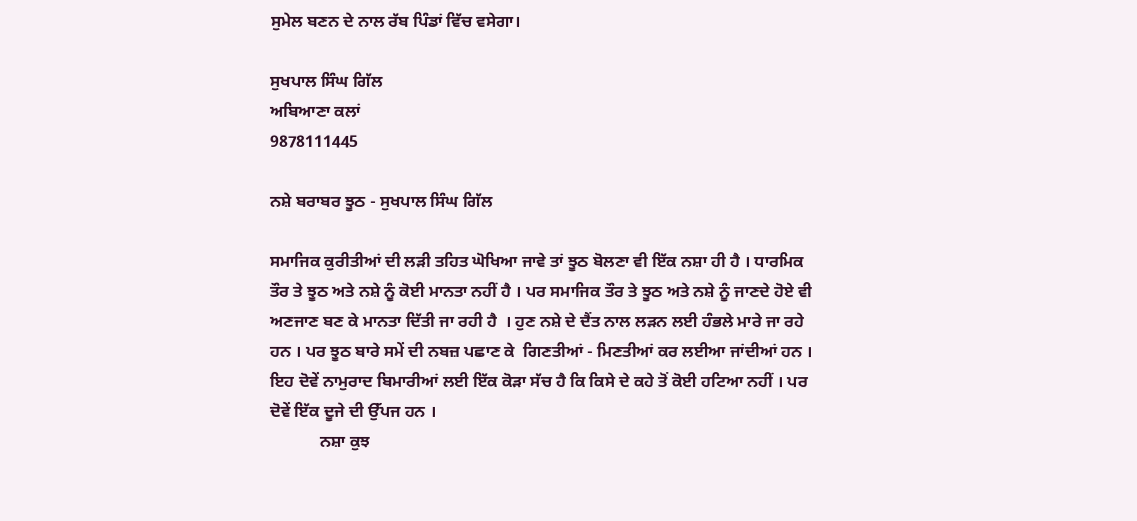ਸੁਮੇਲ ਬਣਨ ਦੇ ਨਾਲ ਰੱਬ ਪਿੰਡਾਂ ਵਿੱਚ ਵਸੇਗਾ।

ਸੁਖਪਾਲ ਸਿੰਘ ਗਿੱਲ
ਅਬਿਆਣਾ ਕਲਾਂ
9878111445

ਨਸ਼ੇ ਬਰਾਬਰ ਝੂਠ - ਸੁਖਪਾਲ ਸਿੰਘ ਗਿੱਲ

ਸਮਾਜਿਕ ਕੁਰੀਤੀਆਂ ਦੀ ਲੜੀ ਤਹਿਤ ਘੋਖਿਆ ਜਾਵੇ ਤਾਂ ਝੂਠ ਬੋਲਣਾ ਵੀ ਇੱਕ ਨਸ਼ਾ ਹੀ ਹੈ । ਧਾਰਮਿਕ ਤੌਰ ਤੇ ਝੂਠ ਅਤੇ ਨਸ਼ੇ ਨੂੰ ਕੋਈ ਮਾਨਤਾ ਨਹੀਂ ਹੈ । ਪਰ ਸਮਾਜਿਕ ਤੌਰ ਤੇ ਝੂਠ ਅਤੇ ਨਸ਼ੇ ਨੂੰ ਜਾਣਦੇ ਹੋਏ ਵੀ  ਅਣਜਾਣ ਬਣ ਕੇ ਮਾਨਤਾ ਦਿੱਤੀ ਜਾ ਰਹੀ ਹੈ  । ਹੁਣ ਨਸ਼ੇ ਦੇ ਦੈਂਤ ਨਾਲ ਲੜਨ ਲਈ ਹੰਭਲੇ ਮਾਰੇ ਜਾ ਰਹੇ ਹਨ । ਪਰ ਝੂਠ ਬਾਰੇ ਸਮੇਂ ਦੀ ਨਬਜ਼ ਪਛਾਣ ਕੇ  ਗਿਣਤੀਆਂ - ਮਿਣਤੀਆਂ ਕਰ ਲਈਆ ਜਾਂਦੀਆਂ ਹਨ । ਇਹ ਦੋਵੇਂ ਨਾਮੁਰਾਦ ਬਿਮਾਰੀਆਂ ਲਈ ਇੱਕ ਕੋੜਾ ਸੱਚ ਹੈ ਕਿ ਕਿਸੇ ਦੇ ਕਹੇ ਤੋਂ ਕੋਈ ਹਟਿਆ ਨਹੀਂ । ਪਰ ਦੋਵੇਂ ਇੱਕ ਦੂਜੇ ਦੀ ਉੱਪਜ ਹਨ ।
            ਨਸ਼ਾ ਕੁਝ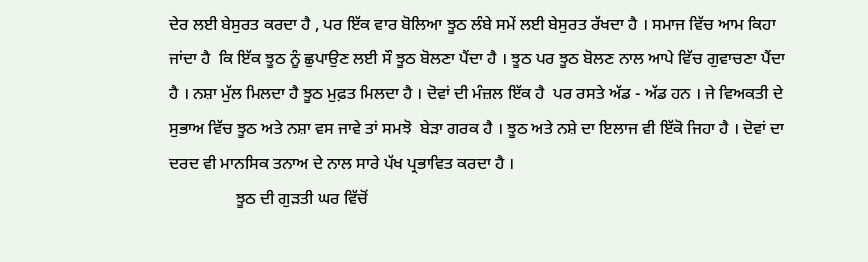ਦੇਰ ਲਈ ਬੇਸੁਰਤ ਕਰਦਾ ਹੈ , ਪਰ ਇੱਕ ਵਾਰ ਬੋਲਿਆ ਝੂਠ ਲੰਬੇ ਸਮੇਂ ਲਈ ਬੇਸੁਰਤ ਰੱਖਦਾ ਹੈ । ਸਮਾਜ ਵਿੱਚ ਆਮ ਕਿਹਾ ਜਾਂਦਾ ਹੈ  ਕਿ ਇੱਕ ਝੂਠ ਨੂੰ ਛੁਪਾਉਣ ਲਈ ਸੌ ਝੂਠ ਬੋਲਣਾ ਪੈਂਦਾ ਹੈ । ਝੂਠ ਪਰ ਝੂਠ ਬੋਲਣ ਨਾਲ ਆਪੇ ਵਿੱਚ ਗੁਵਾਚਣਾ ਪੈਂਦਾ ਹੈ । ਨਸ਼ਾ ਮੁੱਲ ਮਿਲਦਾ ਹੈ ਝੂਠ ਮੁਫ਼ਤ ਮਿਲਦਾ ਹੈ । ਦੋਵਾਂ ਦੀ ਮੰਜ਼ਲ ਇੱਕ ਹੈ  ਪਰ ਰਸਤੇ ਅੱਡ - ਅੱਡ ਹਨ । ਜੇ ਵਿਅਕਤੀ ਦੇ ਸੁਭਾਅ ਵਿੱਚ ਝੂਠ ਅਤੇ ਨਸ਼ਾ ਵਸ ਜਾਵੇ ਤਾਂ ਸਮਝੋ  ਬੇੜਾ ਗਰਕ ਹੈ । ਝੂਠ ਅਤੇ ਨਸ਼ੇ ਦਾ ਇਲਾਜ ਵੀ ਇੱਕੋ ਜਿਹਾ ਹੈ । ਦੋਵਾਂ ਦਾ ਦਰਦ ਵੀ ਮਾਨਸਿਕ ਤਨਾਅ ਦੇ ਨਾਲ ਸਾਰੇ ਪੱਖ ਪ੍ਰਭਾਵਿਤ ਕਰਦਾ ਹੈ ।
                ਝੂਠ ਦੀ ਗੁੜਤੀ ਘਰ ਵਿੱਚੋਂ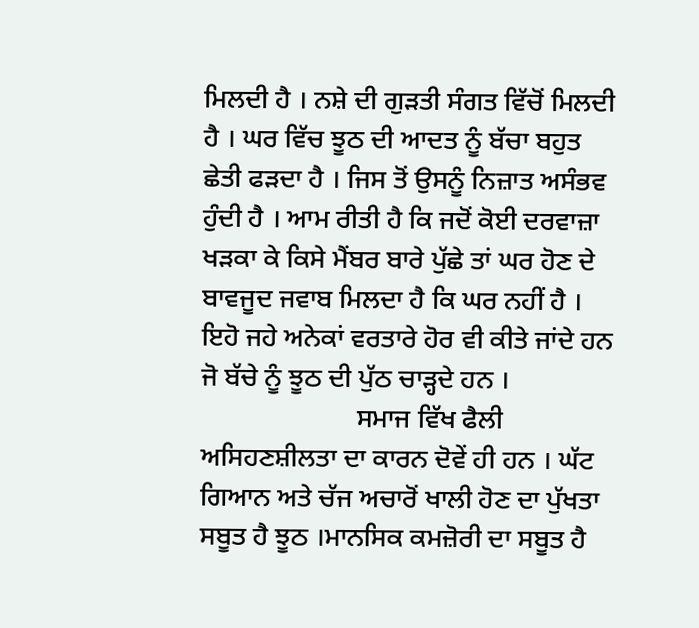ਮਿਲਦੀ ਹੈ । ਨਸ਼ੇ ਦੀ ਗੁੜਤੀ ਸੰਗਤ ਵਿੱਚੋਂ ਮਿਲਦੀ ਹੈ । ਘਰ ਵਿੱਚ ਝੂਠ ਦੀ ਆਦਤ ਨੂੰ ਬੱਚਾ ਬਹੁਤ ਛੇਤੀ ਫੜਦਾ ਹੈ । ਜਿਸ ਤੋਂ ਉਸਨੂੰ ਨਿਜ਼ਾਤ ਅਸੰਭਵ ਹੁੰਦੀ ਹੈ । ਆਮ ਰੀਤੀ ਹੈ ਕਿ ਜਦੋਂ ਕੋਈ ਦਰਵਾਜ਼ਾ ਖੜਕਾ ਕੇ ਕਿਸੇ ਮੈਂਬਰ ਬਾਰੇ ਪੁੱਛੇ ਤਾਂ ਘਰ ਹੋਣ ਦੇ ਬਾਵਜੂਦ ਜਵਾਬ ਮਿਲਦਾ ਹੈ ਕਿ ਘਰ ਨਹੀਂ ਹੈ । ਇਹੋ ਜਹੇ ਅਨੇਕਾਂ ਵਰਤਾਰੇ ਹੋਰ ਵੀ ਕੀਤੇ ਜਾਂਦੇ ਹਨ ਜੋ ਬੱਚੇ ਨੂੰ ਝੂਠ ਦੀ ਪੁੱਠ ਚਾੜ੍ਹਦੇ ਹਨ ।
                       ਸਮਾਜ ਵਿੱਖ ਫੈਲੀ ਅਸਿਹਣਸ਼ੀਲਤਾ ਦਾ ਕਾਰਨ ਦੋਵੇਂ ਹੀ ਹਨ । ਘੱਟ ਗਿਆਨ ਅਤੇ ਚੱਜ ਅਚਾਰੋਂ ਖਾਲੀ ਹੋਣ ਦਾ ਪੁੱਖਤਾ ਸਬੂਤ ਹੈ ਝੂਠ ।ਮਾਨਸਿਕ ਕਮਜ਼ੋਰੀ ਦਾ ਸਬੂਤ ਹੈ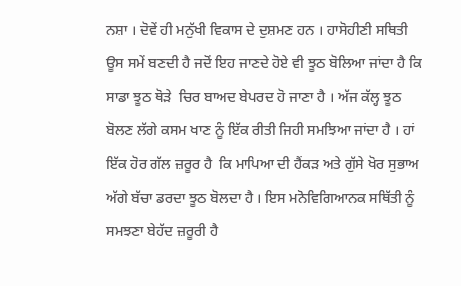ਨਸ਼ਾ । ਦੋਵੇਂ ਹੀ ਮਨੁੱਖੀ ਵਿਕਾਸ ਦੇ ਦੁਸ਼ਮਣ ਹਨ । ਹਾਸੋਹੀਣੀ ਸਥਿਤੀ ਊਸ ਸਮੇਂ ਬਣਦੀ ਹੈ ਜਦੋਂ ਇਹ ਜਾਣਦੇ ਹੋਏ ਵੀ ਝੂਠ ਬੋਲਿਆ ਜਾਂਦਾ ਹੈ ਕਿ ਸਾਡਾ ਝੂਠ ਥੋੜੇ  ਚਿਰ ਬਾਅਦ ਬੇਪਰਦ ਹੋ ਜਾਣਾ ਹੈ । ਅੱਜ ਕੱਲ੍ਹ ਝੂਠ ਬੋਲਣ ਲੱਗੇ ਕਸਮ ਖਾਣ ਨੂੰ ਇੱਕ ਰੀਤੀ ਜਿਹੀ ਸਮਝਿਆ ਜਾਂਦਾ ਹੈ । ਹਾਂ ਇੱਕ ਹੋਰ ਗੱਲ ਜ਼ਰੂਰ ਹੈ  ਕਿ ਮਾਪਿਆ ਦੀ ਹੈਂਕੜ ਅਤੇ ਗੁੱਸੇ ਖੋਰ ਸੁਭਾਅ  ਅੱਗੇ ਬੱਚਾ ਡਰਦਾ ਝੂਠ ਬੋਲਦਾ ਹੈ । ਇਸ ਮਨੋਵਿਗਿਆਨਕ ਸਥਿੱਤੀ ਨੂੰ ਸਮਝਣਾ ਬੇਹੱਦ ਜ਼ਰੂਰੀ ਹੈ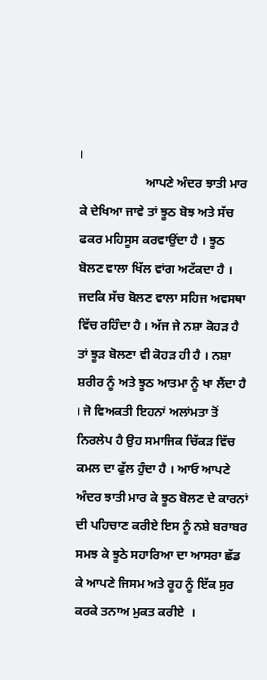।
                     ਆਪਣੇ ਅੰਦਰ ਝਾਤੀ ਮਾਰ ਕੇ ਦੇਖਿਆ ਜਾਵੇ ਤਾਂ ਝੂਠ ਬੋਝ ਅਤੇ ਸੱਚ ਫਕਰ ਮਹਿਸੂਸ ਕਰਵਾਉਂਦਾ ਹੈ । ਝੂਠ ਬੋਲਣ ਵਾਲਾ ਖਿੱਲ ਵਾਂਗ ਅਟੱਕਦਾ ਹੈ । ਜਦਕਿ ਸੱਚ ਬੋਲਣ ਵਾਲਾ ਸਹਿਜ ਅਵਸਥਾ ਵਿੱਚ ਰਹਿੰਦਾ ਹੈ । ਅੱਜ ਜੇ ਨਸ਼ਾ ਕੋਹੜ ਹੈ ਤਾਂ ਝੂੜ ਬੋਲਣਾ ਵੀ ਕੋਹੜ ਹੀ ਹੈ । ਨਸ਼ਾ ਸ਼ਰੀਰ ਨੂੰ ਅਤੇ ਝੂਠ ਆਤਮਾ ਨੂੰ ਖਾ ਲੈਂਦਾ ਹੈ । ਜੋ ਵਿਅਕਤੀ ਇਹਨਾਂ ਅਲਾਂਮਤਾ ਤੋਂ ਨਿਰਲੇਪ ਹੈ ਉਹ ਸਮਾਜਿਕ ਚਿੱਕੜ ਵਿੱਚ ਕਮਲ ਦਾ ਫੁੱਲ ਹੁੰਦਾ ਹੈ । ਆਓ ਆਪਣੇ ਅੰਦਰ ਝਾਤੀ ਮਾਰ ਕੇ ਝੂਠ ਬੋਲਣ ਦੇ ਕਾਰਨਾਂ ਦੀ ਪਹਿਚਾਣ ਕਰੀਏ ਇਸ ਨੂੰ ਨਸ਼ੇ ਬਰਾਬਰ ਸਮਝ ਕੇ ਝੂਠੇ ਸਹਾਰਿਆ ਦਾ ਆਸਰਾ ਛੱਡ ਕੇ ਆਪਣੇ ਜਿਸਮ ਅਤੇ ਰੂਹ ਨੂੰ ਇੱਕ ਸੁਰ ਕਰਕੇ ਤਨਾਅ ਮੁਕਤ ਕਰੀਏ  ।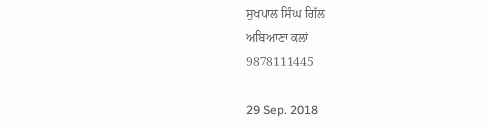ਸੁਖਪਾਲ ਸਿੰਘ ਗਿੱਲ
ਅਬਿਆਣਾ ਕਲਾਂ
9878111445

29 Sep. 2018